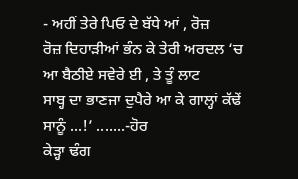- ਅਹੀਂ ਤੇਰੇ ਪਿਓ ਦੇ ਬੱਧੇ ਆਂ , ਰੋਜ਼
ਰੋਜ਼ ਦਿਹਾੜੀਆਂ ਭੰਨ ਕੇ ਤੇਰੀ ਅਰਦਲ ‘ਚ ਆ ਬੈਠੀਏ ਸਵੇਰੇ ਈ , ਤੇ ਤੂੰ ਲਾਟ
ਸਾਬ੍ਹ ਦਾ ਭਾਣਜਾ ਦੁਪੈਰੇ ਆ ਕੇ ਗਾਲ੍ਹਾਂ ਕੱਢੇਂ ਸਾਨੂੰ ...!’ .......-ਹੋਰ
ਕੇੜ੍ਹਾ ਢੰਗ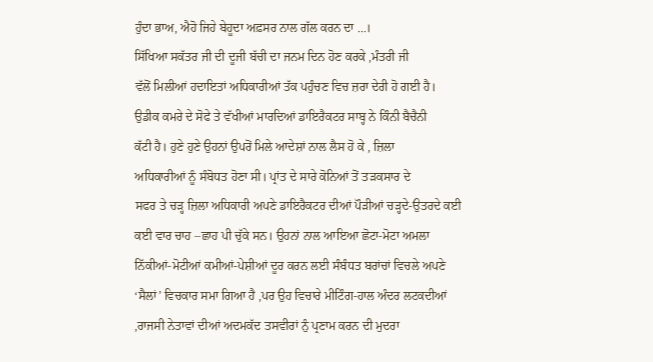ਹੁੰਦਾ ਭਾਅ, ਐਹੋ ਜਿਹੇ ਬੇਹੂਦਾ ਅਫ਼ਸਰ ਨਾਲ ਗੱਲ ਕਰਨ ਦਾ ...।
ਸਿੱਖਿਆ ਸਕੱਤਰ ਜੀ ਦੀ ਦੂਜੀ ਬੱਚੀ ਦਾ ਜਨਮ ਦਿਨ ਹੋਣ ਕਰਕੇ ,ਮੰਤਰੀ ਜੀ
ਵੱਲੋਂ ਮਿਲੀਆਂ ਹਦਾਇਤਾਂ ਅਧਿਕਾਰੀਆਂ ਤੱਕ ਪਹੁੰਚਣ ਵਿਚ ਜ਼ਰਾ ਦੇਰੀ ਹੋ ਗਈ ਹੈ।
ਉਡੀਕ ਕਮਰੇ ਦੇ ਸੋਫੇ ਤੇ ਵੱਖੀਆਂ ਮਾਰਦਿਆਂ ਡਾਇਰੈਕਟਰ ਸਾਬ੍ਹ ਨੇ ਕਿੰਨੀ ਬੈਚੈਨੀ
ਕੱਟੀ ਹੈ। ਹੁਣੇ ਹੁਣੇ ਉਹਨਾਂ ਉਪਰੋਂ ਮਿਲੇ ਆਦੇਸ਼ਾਂ ਨਾਲ ਲੈਸ ਹੋ ਕੇ , ਜ਼ਿਲਾ
ਅਧਿਕਾਰੀਆਂ ਨੂੰ ਸੰਬੋਧਤ ਹੋਣਾ ਸੀ। ਪ੍ਰਾਂਤ ਦੇ ਸਾਰੇ ਕੋਨਿਆਂ ਤੋਂ ਤੜਕਸਾਰ ਦੇ
ਸਫਰ ਤੇ ਚੜ੍ਹ ਜ਼ਿਲਾ ਅਧਿਕਾਰੀ ਅਪਣੇ ਡਾਇਰੈਕਟਰ ਦੀਆਂ ਪੌੜੀਆਂ ਚੜ੍ਹਦੇ-ਉਤਰਦੇ ਕਈ
ਕਈ ਵਾਰ ਚਾਹ –ਛਾਹ ਪੀ ਚੁੱਕੇ ਸਨ। ਉਹਨਾਂ ਨਾਲ ਆਇਆ ਛੋਟਾ-ਮੋਟਾ ਅਮਲਾ
ਨਿੱਕੀਆਂ-ਮੋਟੀਆਂ ਕਮੀਆਂ-ਪੇਸ਼ੀਆਂ ਦੂਰ ਕਰਨ ਲਈ ਸੰਬੰਧਤ ਬਰਾਂਚਾਂ ਵਿਚਲੇ ਅਪਣੇ
‘ਸੈਲਾਂ’ ਵਿਚਕਾਰ ਸਮਾ ਗਿਆ ਹੈ ,ਪਰ ਉਹ ਵਿਚਾਰੇ ਮੀਟਿੰਗ-ਹਾਲ ਅੰਦਰ ਲਟਕਦੀਆਂ
,ਰਾਜਸੀ ਨੇਤਾਵਾਂ ਦੀਆਂ ਅਦਮਕੱਦ ਤਸਵੀਰਾਂ ਨੁੰ ਪ੍ਰਣਾਮ ਕਰਨ ਦੀ ਮੁਦਰਾ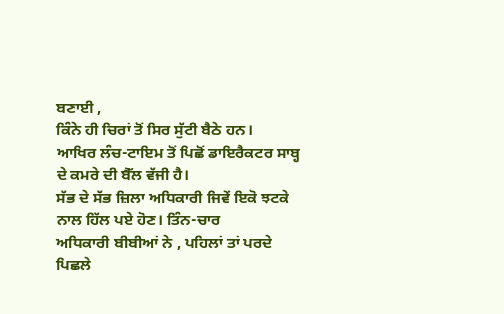ਬਣਾਈ ,
ਕਿੰਨੇ ਹੀ ਚਿਰਾਂ ਤੋਂ ਸਿਰ ਸੁੱਟੀ ਬੈਠੇ ਹਨ।
ਆਖਿਰ ਲੰਚ-ਟਾਇਮ ਤੋਂ ਪਿਛੋਂ ਡਾਇਰੈਕਟਰ ਸਾਬ੍ਹ ਦੇ ਕਮਰੇ ਦੀ ਬੈੱਲ ਵੱਜੀ ਹੈ।
ਸੱਭ ਦੇ ਸੱਭ ਜ਼ਿਲਾ ਅਧਿਕਾਰੀ ਜਿਵੇਂ ਇਕੋ ਝਟਕੇ ਨਾਲ ਹਿੱਲ ਪਏ ਹੋਣ। ਤਿੰਨ-ਚਾਰ
ਅਧਿਕਾਰੀ ਬੀਬੀਆਂ ਨੇ , ਪਹਿਲਾਂ ਤਾਂ ਪਰਦੇ ਪਿਛਲੇ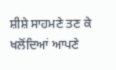ਸ਼ੀਸ਼ੇ ਸਾਹਮਣੇ ਤਣ ਕੇ
ਖਲੋਂਦਿਆਂ ਆਪਣੇ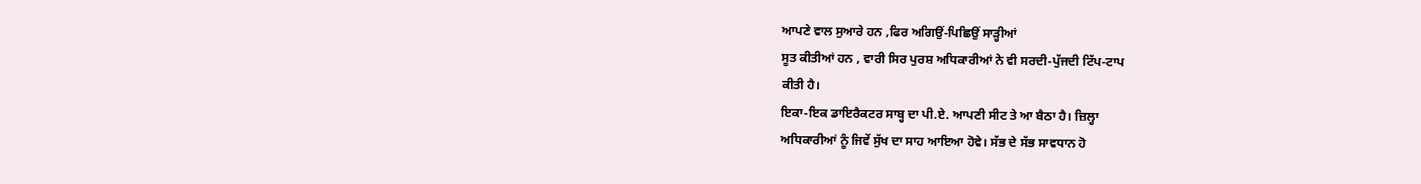ਆਪਣੇ ਵਾਲ ਸੁਆਰੇ ਹਨ ,ਫਿਰ ਅਗਿਉਂ-ਪਿਛਿਉਂ ਸਾੜ੍ਹੀਆਂ
ਸੂਤ ਕੀਤੀਆਂ ਹਨ , ਵਾਰੀ ਸਿਰ ਪੁਰਸ਼ ਅਧਿਕਾਰੀਆਂ ਨੇ ਵੀ ਸਰਦੀ-ਪੁੱਜਦੀ ਟਿੱਪ-ਟਾਪ
ਕੀਤੀ ਹੈ।
ਇਕਾ-ਇਕ ਡਾਇਰੈਕਟਰ ਸਾਬ੍ਹ ਦਾ ਪੀ.ਏ. ਆਪਣੀ ਸੀਟ ਤੇ ਆ ਬੈਠਾ ਹੈ। ਜ਼ਿਲ੍ਹਾ
ਅਧਿਕਾਰੀਆਂ ਨੂੰ ਜਿਵੇਂ ਸੁੱਖ ਦਾ ਸਾਹ ਆਇਆ ਹੋਵੇ। ਸੱਭ ਦੇ ਸੱਭ ਸਾਵਧਾਨ ਹੋ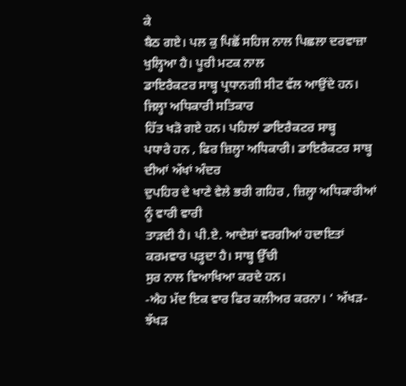ਕੇ
ਬੈਠ ਗਏ। ਪਲ ਕੁ ਪਿਛੋਂ ਸਹਿਜ ਨਾਲ ਪਿਛਲਾ ਦਰਵਾਜ਼ਾ ਖੁਲ੍ਹਿਆ ਹੈ। ਪੂਰੀ ਮਟਕ ਨਾਲ
ਡਾਇਰੈਕਟਰ ਸਾਬ੍ਹ ਪ੍ਰਧਾਨਗੀ ਸੀਟ ਵੱਲ ਆਉਂਦੇ ਹਨ। ਜਿਲ੍ਹਾ ਅਧਿਕਾਰੀ ਸਤਿਕਾਰ
ਹਿੱਤ ਖੜੋ ਗਏ ਹਨ। ਪਹਿਲਾਂ ਡਾਇਰੈਕਟਰ ਸਾਬ੍ਹ
ਪਧਾਰੇ ਹਨ , ਫਿਰ ਜ਼ਿਲ੍ਹਾ ਅਧਿਕਾਰੀ। ਡਾਇਰੈਕਟਰ ਸਾਬ੍ਹ ਦੀਆਂ ਅੱਖਾਂ ਅੰਦਰ
ਦੁਪਹਿਰ ਦੇ ਖਾਣੇ ਵੇਲੇ ਭਰੀ ਗਹਿਰ , ਜ਼ਿਲ੍ਹਾ ਅਧਿਕਾਰੀਆਂ ਨੂੰ ਵਾਰੀ ਵਾਰੀ
ਤਾੜਦੀ ਹੈ। ਪੀ.ਏ. ਆਦੇਸ਼ਾਂ ਵਰਗੀਆਂ ਹਦਾਇਤਾਂ ਕਰਮਵਾਰ ਪੜ੍ਹਦਾ ਹੈ। ਸਾਬ੍ਹ ਉੱਚੀ
ਸੁਰ ਨਾਲ ਵਿਆਖਿਆ ਕਰਦੇ ਹਨ।
-ਐਹ ਮੱਦ ਇਕ ਵਾਰ ਫਿਰ ਕਲੀਅਰ ਕਰਨਾ। ‘ ਅੱਖੜ-ਝੱਖੜ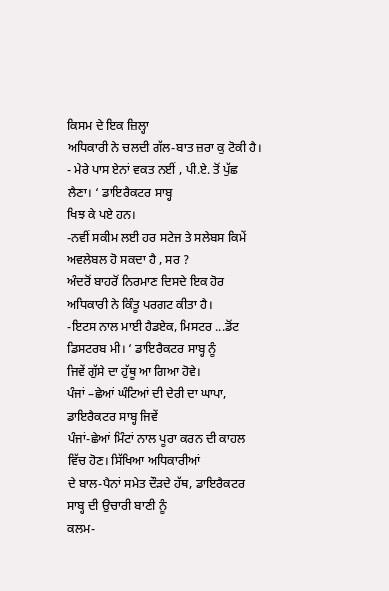ਕਿਸਮ ਦੇ ਇਕ ਜ਼ਿਲ੍ਹਾ
ਅਧਿਕਾਰੀ ਨੇ ਚਲਦੀ ਗੱਲ-ਬਾਤ ਜ਼ਰਾ ਕੁ ਟੋਕੀ ਹੈ।
- ਮੇਰੇ ਪਾਸ ਏਨਾਂ ਵਕਤ ਨਈਂ , ਪੀ.ਏ. ਤੋਂ ਪੁੱਛ ਲੈਣਾ। ‘ ਡਾਇਰੈਕਟਰ ਸਾਬ੍ਹ
ਖਿਝ ਕੇ ਪਏ ਹਨ।
-ਨਵੀਂ ਸਕੀਮ ਲਈ ਹਰ ਸਟੇਜ ਤੇ ਸਲੇਬਸ ਕਿਮੇਂ ਅਵਲੇਬਲ ਹੋ ਸਕਦਾ ਹੈ , ਸਰ ?
ਅੰਦਰੋਂ ਬਾਹਰੋਂ ਨਿਰਮਾਣ ਦਿਸਦੇ ਇਕ ਹੋਰ ਅਧਿਕਾਰੀ ਨੇ ਕਿੰਤੂ ਪਰਗਟ ਕੀਤਾ ਹੈ।
-ਇਟਸ ਨਾਲ ਮਾਈ ਹੈਡਏਕ, ਮਿਸਟਰ ...ਡੋਂਟ ਡਿਸਟਰਬ ਮੀ। ‘ ਡਾਇਰੈਕਟਰ ਸਾਬ੍ਹ ਨੂੰ
ਜਿਵੇਂ ਗੁੱਸੇ ਦਾ ਹੁੱਥੂ ਆ ਗਿਆ ਹੋਵੇ।
ਪੰਜਾਂ –ਛੇਆਂ ਘੰਟਿਆਂ ਦੀ ਦੇਰੀ ਦਾ ਘਾਪਾ, ਡਾਇਰੈਕਟਰ ਸਾਬ੍ਹ ਜਿਵੇਂ
ਪੰਜਾਂ-ਛੇਆਂ ਮਿੰਟਾਂ ਨਾਲ ਪੂਰਾ ਕਰਨ ਦੀ ਕਾਹਲ ਵਿੱਚ ਹੋਣ। ਸਿੱਖਿਆ ਅਧਿਕਾਰੀਆਂ
ਦੇ ਬਾਲ-ਪੈਨਾਂ ਸਮੇਤ ਦੌੜਦੇ ਹੱਥ, ਡਾਇਰੈਕਟਰ ਸਾਬ੍ਹ ਦੀ ਉਚਾਰੀ ਬਾਣੀ ਨੂੰ
ਕਲਮ-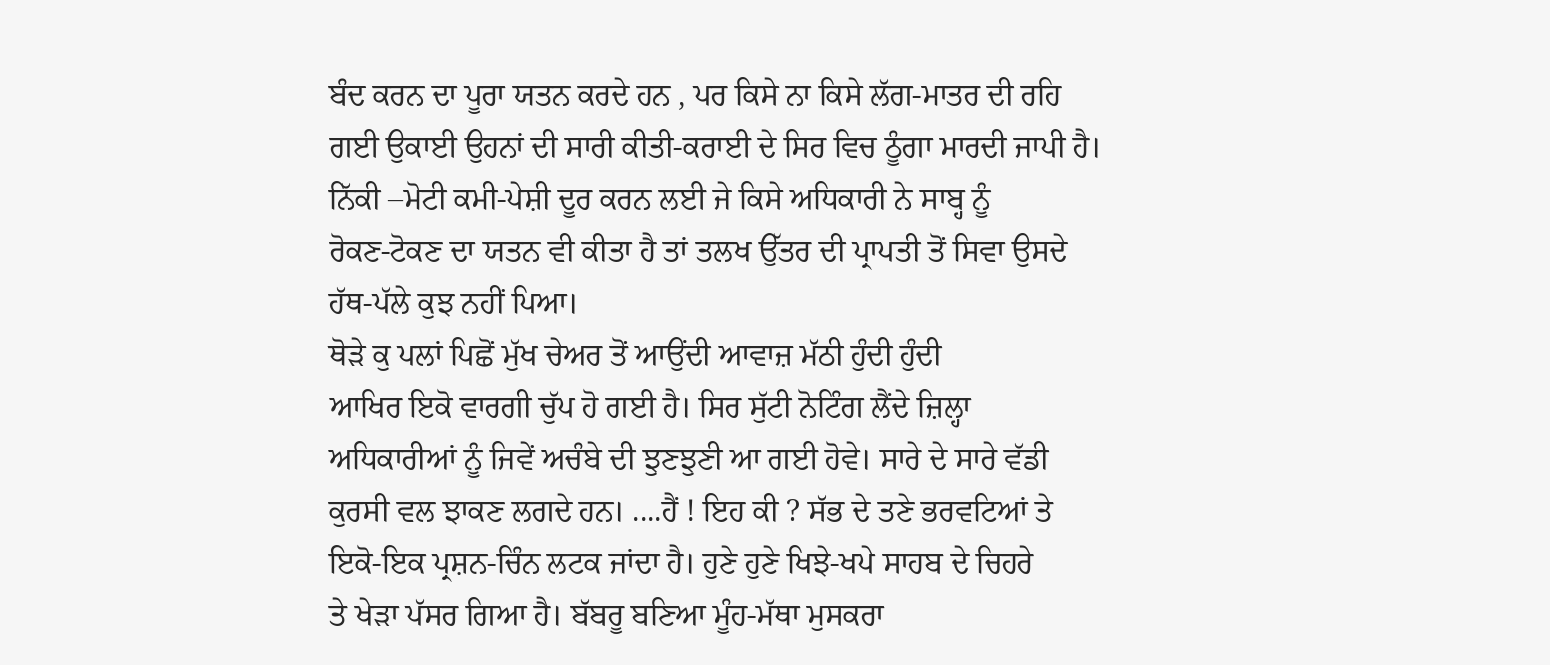ਬੰਦ ਕਰਨ ਦਾ ਪੂਰਾ ਯਤਨ ਕਰਦੇ ਹਨ , ਪਰ ਕਿਸੇ ਨਾ ਕਿਸੇ ਲੱਗ-ਮਾਤਰ ਦੀ ਰਹਿ
ਗਈ ਉਕਾਈ ਉਹਨਾਂ ਦੀ ਸਾਰੀ ਕੀਤੀ-ਕਰਾਈ ਦੇ ਸਿਰ ਵਿਚ ਠੂੰਗਾ ਮਾਰਦੀ ਜਾਪੀ ਹੈ।
ਨਿੱਕੀ –ਮੋਟੀ ਕਮੀ-ਪੇਸ਼ੀ ਦੂਰ ਕਰਨ ਲਈ ਜੇ ਕਿਸੇ ਅਧਿਕਾਰੀ ਨੇ ਸਾਬ੍ਹ ਨੂੰ
ਰੋਕਣ-ਟੋਕਣ ਦਾ ਯਤਨ ਵੀ ਕੀਤਾ ਹੈ ਤਾਂ ਤਲਖ ਉੱਤਰ ਦੀ ਪ੍ਰਾਪਤੀ ਤੋਂ ਸਿਵਾ ਉਸਦੇ
ਹੱਥ-ਪੱਲੇ ਕੁਝ ਨਹੀਂ ਪਿਆ।
ਥੋੜੇ ਕੁ ਪਲਾਂ ਪਿਛੋਂ ਮੁੱਖ ਚੇਅਰ ਤੋਂ ਆਉਂਦੀ ਆਵਾਜ਼ ਮੱਠੀ ਹੁੰਦੀ ਹੁੰਦੀ
ਆਖਿਰ ਇਕੋ ਵਾਰਗੀ ਚੁੱਪ ਹੋ ਗਈ ਹੈ। ਸਿਰ ਸੁੱਟੀ ਨੋਟਿੰਗ ਲੈਂਦੇ ਜ਼ਿਲ੍ਹਾ
ਅਧਿਕਾਰੀਆਂ ਨੂੰ ਜਿਵੇਂ ਅਚੰਬੇ ਦੀ ਝੁਣਝੁਣੀ ਆ ਗਈ ਹੋਵੇ। ਸਾਰੇ ਦੇ ਸਾਰੇ ਵੱਡੀ
ਕੁਰਸੀ ਵਲ ਝਾਕਣ ਲਗਦੇ ਹਨ। ....ਹੈਂ ! ਇਹ ਕੀ ? ਸੱਭ ਦੇ ਤਣੇ ਭਰਵਟਿਆਂ ਤੇ
ਇਕੋ-ਇਕ ਪ੍ਰਸ਼ਨ-ਚਿੰਨ ਲਟਕ ਜਾਂਦਾ ਹੈ। ਹੁਣੇ ਹੁਣੇ ਖਿਝੇ-ਖਪੇ ਸਾਹਬ ਦੇ ਚਿਹਰੇ
ਤੇ ਖੇੜਾ ਪੱਸਰ ਗਿਆ ਹੈ। ਬੱਬਰੂ ਬਣਿਆ ਮੂੰਹ-ਮੱਥਾ ਮੁਸਕਰਾ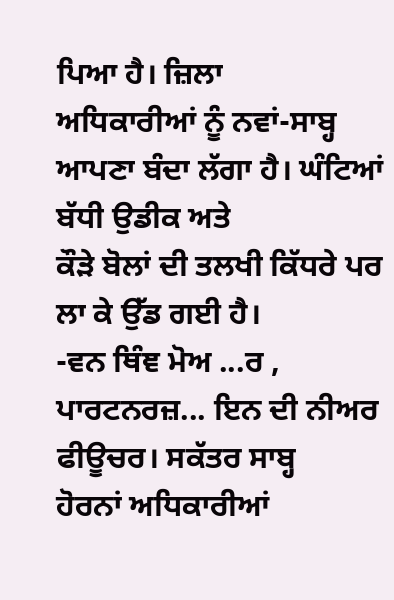ਪਿਆ ਹੈ। ਜ਼ਿਲਾ
ਅਧਿਕਾਰੀਆਂ ਨੂੰ ਨਵਾਂ-ਸਾਬ੍ਹ ਆਪਣਾ ਬੰਦਾ ਲੱਗਾ ਹੈ। ਘੰਟਿਆਂ ਬੱਧੀ ਉਡੀਕ ਅਤੇ
ਕੌੜੇ ਬੋਲਾਂ ਦੀ ਤਲਖੀ ਕਿੱਧਰੇ ਪਰ ਲਾ ਕੇ ਉੱਡ ਗਈ ਹੈ।
-ਵਨ ਥਿੰਞ ਮੋਅ ...ਰ , ਪਾਰਟਨਰਜ਼... ਇਨ ਦੀ ਨੀਅਰ ਫੀਊਚਰ। ਸਕੱਤਰ ਸਾਬ੍ਹ
ਹੋਰਨਾਂ ਅਧਿਕਾਰੀਆਂ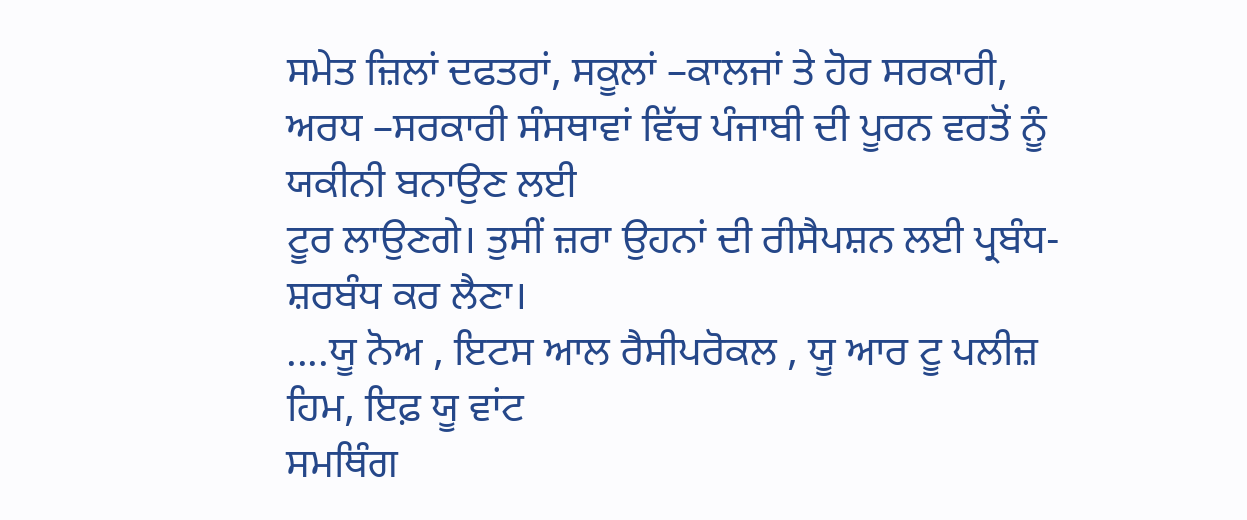ਸਮੇਤ ਜ਼ਿਲਾਂ ਦਫਤਰਾਂ, ਸਕੂਲਾਂ –ਕਾਲਜਾਂ ਤੇ ਹੋਰ ਸਰਕਾਰੀ,
ਅਰਧ –ਸਰਕਾਰੀ ਸੰਸਥਾਵਾਂ ਵਿੱਚ ਪੰਜਾਬੀ ਦੀ ਪੂਰਨ ਵਰਤੋਂ ਨੂੰ ਯਕੀਨੀ ਬਨਾਉਣ ਲਈ
ਟੂਰ ਲਾਉਣਗੇ। ਤੁਸੀਂ ਜ਼ਰਾ ਉਹਨਾਂ ਦੀ ਰੀਸੈਪਸ਼ਨ ਲਈ ਪ੍ਰਬੰਧ-ਸ਼ਰਬੰਧ ਕਰ ਲੈਣਾ।
....ਯੂ ਨੋਅ , ਇਟਸ ਆਲ ਰੈਸੀਪਰੋਕਲ , ਯੂ ਆਰ ਟੂ ਪਲੀਜ਼ ਹਿਮ, ਇਫ਼ ਯੂ ਵਾਂਟ
ਸਮਥਿੰਗ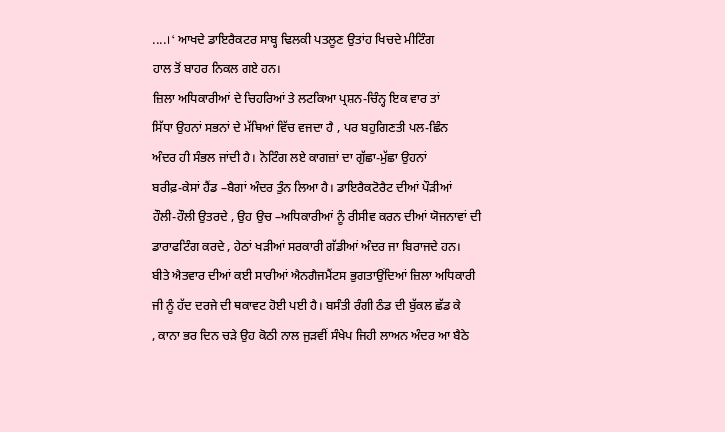....। ‘ ਆਖਦੇ ਡਾਇਰੈਕਟਰ ਸਾਬ੍ਹ ਢਿਲਕੀ ਪਤਲੂਣ ਉਤਾਂਹ ਖਿਚਦੇ ਮੀਟਿੰਗ
ਹਾਲ ਤੋਂ ਬਾਹਰ ਨਿਕਲ ਗਏ ਹਨ।
ਜ਼ਿਲਾ ਅਧਿਕਾਰੀਆਂ ਦੇ ਚਿਹਰਿਆਂ ਤੇ ਲਟਕਿਆ ਪ੍ਰਸ਼ਨ-ਚਿੰਨ੍ਹ ਇਕ ਵਾਰ ਤਾਂ
ਸਿੱਧਾ ਉਹਨਾਂ ਸਭਨਾਂ ਦੇ ਮੱਥਿਆਂ ਵਿੱਚ ਵਜਦਾ ਹੈ , ਪਰ ਬਹੁਗਿਣਤੀ ਪਲ-ਛਿੰਨ
ਅੰਦਰ ਹੀ ਸੰਭਲ ਜਾਂਦੀ ਹੈ। ਨੋਟਿੰਗ ਲਏ ਕਾਗਜ਼ਾਂ ਦਾ ਗੁੱਛਾ-ਮੁੱਛਾ ਉਹਨਾਂ
ਬਰੀਫ਼-ਕੇਸਾਂ ਹੈਂਡ –ਬੈਗਾਂ ਅੰਦਰ ਤੁੰਨ ਲਿਆ ਹੈ। ਡਾਇਰੈਕਟੋਰੈਟ ਦੀਆਂ ਪੌੜੀਆਂ
ਹੌਲੀ-ਹੌਲੀ ਉਤਰਦੇ , ਉਹ ਉਚ –ਅਧਿਕਾਰੀਆਂ ਨੂੰ ਰੀਸੀਵ ਕਰਨ ਦੀਆਂ ਯੋਜਨਾਵਾਂ ਦੀ
ਡਾਰਾਫਟਿੰਗ ਕਰਦੇ , ਹੇਠਾਂ ਖੜੀਆਂ ਸਰਕਾਰੀ ਗੱਡੀਆਂ ਅੰਦਰ ਜਾ ਬਿਰਾਜਦੇ ਹਨ।
ਬੀਤੇ ਐਤਵਾਰ ਦੀਆਂ ਕਈ ਸਾਰੀਆਂ ਐਨਗੈਜਮੈਂਟਸ ਭੁਗਤਾਉਂਦਿਆਂ ਜ਼ਿਲਾ ਅਧਿਕਾਰੀ
ਜੀ ਨੂੰ ਹੱਦ ਦਰਜੇ ਦੀ ਥਕਾਵਟ ਹੋਈ ਪਈ ਹੈ। ਬਸੰਤੀ ਰੰਗੀ ਠੰਡ ਦੀ ਬੁੱਕਲ ਛੱਡ ਕੇ
, ਕਾਨਾ ਭਰ ਦਿਨ ਚੜੇ ਉਹ ਕੋਠੀ ਨਾਲ ਜੁੜਵੀਂ ਸੰਖੇਪ ਜਿਹੀ ਲਾਅਨ ਅੰਦਰ ਆ ਬੈਠੇ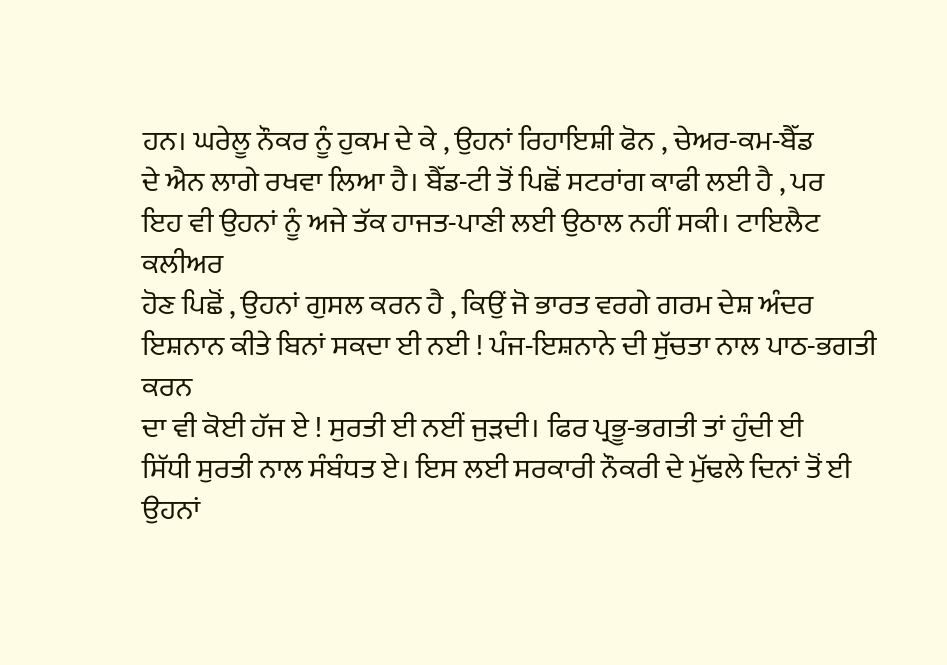ਹਨ। ਘਰੇਲੂ ਨੌਕਰ ਨੂੰ ਹੁਕਮ ਦੇ ਕੇ , ਉਹਨਾਂ ਰਿਹਾਇਸ਼ੀ ਫੋਨ , ਚੇਅਰ-ਕਮ-ਬੈੱਡ
ਦੇ ਐਨ ਲਾਗੇ ਰਖਵਾ ਲਿਆ ਹੈ। ਬੈੱਡ-ਟੀ ਤੋਂ ਪਿਛੋਂ ਸਟਰਾਂਗ ਕਾਫੀ ਲਈ ਹੈ , ਪਰ
ਇਹ ਵੀ ਉਹਨਾਂ ਨੂੰ ਅਜੇ ਤੱਕ ਹਾਜਤ-ਪਾਣੀ ਲਈ ਉਠਾਲ ਨਹੀਂ ਸਕੀ। ਟਾਇਲੈਟ ਕਲੀਅਰ
ਹੋਣ ਪਿਛੋਂ , ਉਹਨਾਂ ਗੁਸਲ ਕਰਨ ਹੈ , ਕਿਉਂ ਜੋ ਭਾਰਤ ਵਰਗੇ ਗਰਮ ਦੇਸ਼ ਅੰਦਰ
ਇਸ਼ਨਾਨ ਕੀਤੇ ਬਿਨਾਂ ਸਕਦਾ ਈ ਨਈ ! ਪੰਜ-ਇਸ਼ਨਾਨੇ ਦੀ ਸੁੱਚਤਾ ਨਾਲ ਪਾਠ-ਭਗਤੀ ਕਰਨ
ਦਾ ਵੀ ਕੋਈ ਹੱਜ ਏ ! ਸੁਰਤੀ ਈ ਨਈਂ ਜੁੜਦੀ। ਫਿਰ ਪ੍ਰਭੂ-ਭਗਤੀ ਤਾਂ ਹੁੰਦੀ ਈ
ਸਿੱਧੀ ਸੁਰਤੀ ਨਾਲ ਸੰਬੰਧਤ ਏ। ਇਸ ਲਈ ਸਰਕਾਰੀ ਨੌਕਰੀ ਦੇ ਮੁੱਢਲੇ ਦਿਨਾਂ ਤੋਂ ਈ
ਉਹਨਾਂ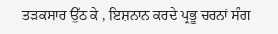ਤੜਕਸਾਰ ਉੱਠ ਕੇ , ਇਸ਼ਨਾਨ ਕਰਦੇ ਪ੍ਰਭੂ ਚਰਨਾਂ ਸੰਗ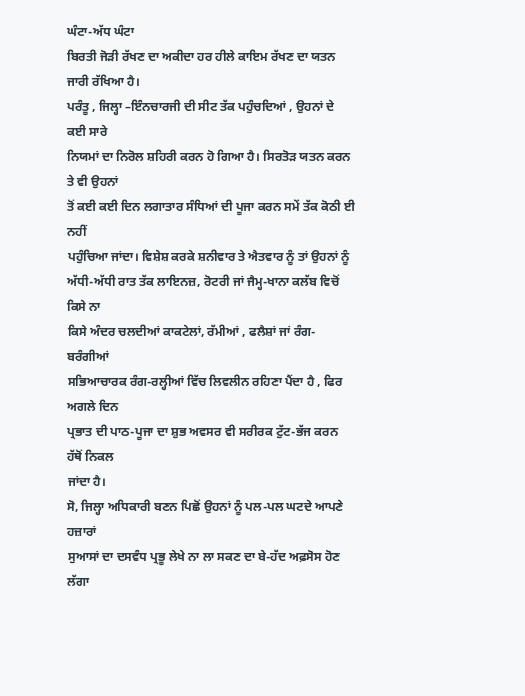ਘੰਟਾ-ਅੱਧ ਘੰਟਾ
ਬਿਰਤੀ ਜੋੜੀ ਰੱਖਣ ਦਾ ਅਕੀਦਾ ਹਰ ਹੀਲੇ ਕਾਇਮ ਰੱਖਣ ਦਾ ਯਤਨ ਜਾਰੀ ਰੱਖਿਆ ਹੈ।
ਪਰੰਤੂ , ਜਿਲ੍ਹਾ –ਇੰਨਚਾਰਜੀ ਦੀ ਸੀਟ ਤੱਕ ਪਹੁੰਚਦਿਆਂ , ਉਹਨਾਂ ਦੇ ਕਈ ਸਾਰੇ
ਨਿਯਮਾਂ ਦਾ ਨਿਰੋਲ ਸ਼ਹਿਰੀ ਕਰਨ ਹੋ ਗਿਆ ਹੈ। ਸਿਰਤੋੜ ਯਤਨ ਕਰਨ ਤੇ ਵੀ ਉਹਨਾਂ
ਤੋਂ ਕਈ ਕਈ ਦਿਨ ਲਗਾਤਾਰ ਸੰਧਿਆਂ ਦੀ ਪੂਜਾ ਕਰਨ ਸਮੇਂ ਤੱਕ ਕੋਠੀ ਈ ਨਹੀਂ
ਪਹੁੰਚਿਆ ਜਾਂਦਾ। ਵਿਸ਼ੇਸ਼ ਕਰਕੇ ਸ਼ਨੀਵਾਰ ਤੇ ਐਤਵਾਰ ਨੂੰ ਤਾਂ ਉਹਨਾਂ ਨੂੰ
ਅੱਧੀ-ਅੱਧੀ ਰਾਤ ਤੱਕ ਲਾਇਨਜ਼, ਰੋਟਰੀ ਜਾਂ ਜੈਮ੍ਹ-ਖਾਨਾ ਕਲੱਬ ਵਿਚੋਂ ਕਿਸੇ ਨਾ
ਕਿਸੇ ਅੰਦਰ ਚਲਦੀਆਂ ਕਾਕਟੇਲਾਂ, ਰੱਮੀਆਂ , ਫਲੈਸ਼ਾਂ ਜਾਂ ਰੰਗ-ਬਰੰਗੀਆਂ
ਸਭਿਆਚਾਰਕ ਰੰਗ-ਰਲ੍ਹੀਆਂ ਵਿੱਚ ਲਿਵਲੀਨ ਰਹਿਣਾ ਪੈਂਦਾ ਹੈ , ਫਿਰ ਅਗਲੇ ਦਿਨ
ਪ੍ਰਭਾਤ ਦੀ ਪਾਠ-ਪੂਜਾ ਦਾ ਸ਼ੁਭ ਅਵਸਰ ਵੀ ਸਰੀਰਕ ਟੁੱਟ-ਭੱਜ ਕਰਨ ਹੱਥੋਂ ਨਿਕਲ
ਜਾਂਦਾ ਹੈ।
ਸੋ, ਜਿਲ੍ਹਾ ਅਧਿਕਾਰੀ ਬਣਨ ਪਿਛੋਂ ਉਹਨਾਂ ਨੂੰ ਪਲ-ਪਲ ਘਟਦੇ ਆਪਣੇ ਹਜ਼ਾਰਾਂ
ਸੁਆਸਾਂ ਦਾ ਦਸਵੰਧ ਪ੍ਰਭੂ ਲੇਖੇ ਨਾ ਲਾ ਸਕਣ ਦਾ ਬੇ-ਹੱਦ ਅਫ਼ਸੋਸ ਹੋਣ ਲੱਗਾ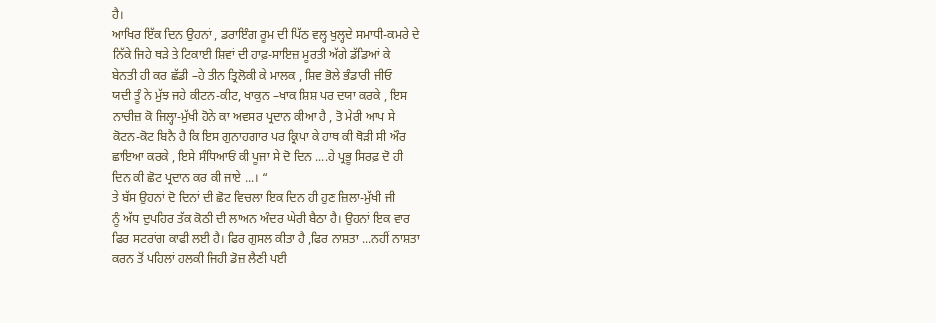ਹੈ।
ਆਖਿਰ ਇੱਕ ਦਿਨ ਉਹਨਾਂ , ਡਰਾਇੰਗ ਰੂਮ ਦੀ ਪਿੱਠ ਵਲ੍ਹ ਖੁਲ੍ਹਦੇ ਸਮਾਧੀ-ਕਮਰੇ ਦੇ
ਨਿੱਕੇ ਜਿਹੇ ਥੜੇ ਤੇ ਟਿਕਾਈ ਸ਼ਿਵਾਂ ਦੀ ਹਾਫ਼-ਸਾਇਜ਼ ਮੂਰਤੀ ਅੱਗੇ ਡੱਡਿਆਂ ਕੇ
ਬੇਨਤੀ ਹੀ ਕਰ ਛੱਡੀ –ਹੇ ਤੀਨ ਤ੍ਰਿਲੋਕੀ ਕੇ ਮਾਲਕ , ਸ਼ਿਵ ਭੋਲੇ ਭੰਡਾਰੀ ਜੀਓ
ਯਦੀ ਤੂੰ ਨੇ ਮੁੱਝ ਜਹੇ ਕੀਟਨ-ਕੀਟ, ਖਾਕੁਨ –ਖਾਕ ਸ਼ਿਸ਼ ਪਰ ਦਯਾ ਕਰਕੇ , ਇਸ
ਨਾਚੀਜ਼ ਕੋ ਜਿਲ੍ਹਾ-ਮੁੱਖੀ ਹੋਨੇ ਕਾ ਅਵਸਰ ਪ੍ਰਦਾਨ ਕੀਆ ਹੈ , ਤੋ ਮੇਰੀ ਆਪ ਸੇ
ਕੋਟਨ-ਕੋਟ ਬਿਨੈ ਹੈ ਕਿ ਇਸ ਗੁਨਾਹਗਾਰ ਪਰ ਕ੍ਰਿਪਾ ਕੇ ਹਾਥ ਕੀ ਥੋੜੀ ਸੀ ਔਰ
ਛਾਇਆ ਕਰਕੇ , ਇਸੇ ਸੰਧਿਆਓਂ ਕੀ ਪੂਜਾ ਸੇ ਦੋ ਦਿਨ ....ਹੇ ਪ੍ਰਭੂ ਸਿਰਫ਼ ਦੋ ਹੀ
ਦਿਨ ਕੀ ਛੋਟ ਪ੍ਰਦਾਨ ਕਰ ਕੀ ਜਾਏ ...। “
ਤੇ ਬੱਸ ਉਹਨਾਂ ਦੋ ਦਿਨਾਂ ਦੀ ਛੋਟ ਵਿਚਲਾ ਇਕ ਦਿਨ ਹੀ ਹੁਣ ਜ਼ਿਲਾ-ਮੁੱਖੀ ਜੀ
ਨੂੰ ਅੱਧ ਦੁਪਹਿਰ ਤੱਕ ਕੋਠੀ ਦੀ ਲਾਅਨ ਅੰਦਰ ਘੇਰੀ ਬੈਠਾ ਹੈ। ਉਹਨਾਂ ਇਕ ਵਾਰ
ਫਿਰ ਸਟਰਾਂਗ ਕਾਫੀ ਲਈ ਹੈ। ਫਿਰ ਗੁਸਲ ਕੀਤਾ ਹੈ ,ਫਿਰ ਨਾਸ਼ਤਾ ...ਨਹੀਂ ਨਾਸ਼ਤਾ
ਕਰਨ ਤੋਂ ਪਹਿਲਾਂ ਹਲਕੀ ਜਿਹੀ ਡੋਜ਼ ਲੈਣੀ ਪਈ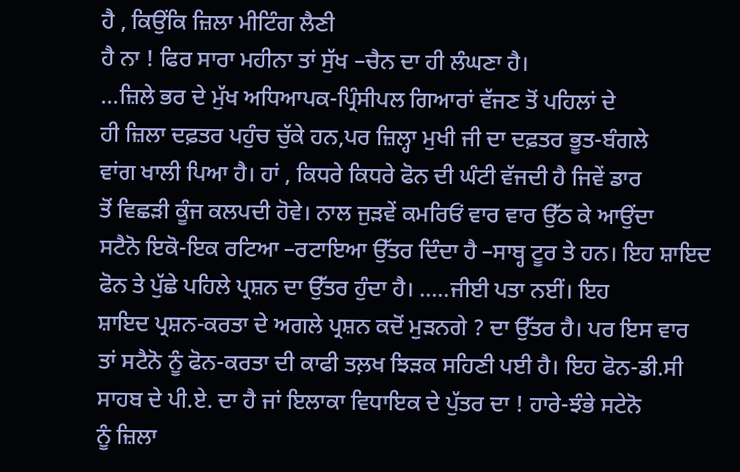ਹੈ , ਕਿਉਂਕਿ ਜ਼ਿਲਾ ਮੀਟਿੰਗ ਲੈਣੀ
ਹੈ ਨਾ ! ਫਿਰ ਸਾਰਾ ਮਹੀਨਾ ਤਾਂ ਸੁੱਖ –ਚੈਨ ਦਾ ਹੀ ਲੰਘਣਾ ਹੈ।
...ਜ਼ਿਲੇ ਭਰ ਦੇ ਮੁੱਖ ਅਧਿਆਪਕ-ਪ੍ਰਿੰਸੀਪਲ ਗਿਆਰਾਂ ਵੱਜਣ ਤੋਂ ਪਹਿਲਾਂ ਦੇ
ਹੀ ਜ਼ਿਲਾ ਦਫ਼ਤਰ ਪਹੁੰਚ ਚੁੱਕੇ ਹਨ,ਪਰ ਜ਼ਿਲ੍ਹਾ ਮੁਖੀ ਜੀ ਦਾ ਦਫ਼ਤਰ ਭੂਤ-ਬੰਗਲੇ
ਵਾਂਗ ਖਾਲੀ ਪਿਆ ਹੈ। ਹਾਂ , ਕਿਧਰੇ ਕਿਧਰੇ ਫੋਨ ਦੀ ਘੰਟੀ ਵੱਜਦੀ ਹੈ ਜਿਵੇਂ ਡਾਰ
ਤੋਂ ਵਿਛੜੀ ਕੂੰਜ ਕਲਪਦੀ ਹੋਵੇ। ਨਾਲ ਜੁੜਵੇਂ ਕਮਰਿਓਂ ਵਾਰ ਵਾਰ ਉੱਠ ਕੇ ਆਉਂਦਾ
ਸਟੈਨੋ ਇਕੋ-ਇਕ ਰਟਿਆ –ਰਟਾਇਆ ਉੱਤਰ ਦਿੰਦਾ ਹੈ –ਸਾਬ੍ਹ ਟੂਰ ਤੇ ਹਨ। ਇਹ ਸ਼ਾਇਦ
ਫੋਨ ਤੇ ਪੁੱਛੇ ਪਹਿਲੇ ਪ੍ਰਸ਼ਨ ਦਾ ਉੱਤਰ ਹੁੰਦਾ ਹੈ। .....ਜੀਈ ਪਤਾ ਨਈਂ। ਇਹ
ਸ਼ਾਇਦ ਪ੍ਰਸ਼ਨ-ਕਰਤਾ ਦੇ ਅਗਲੇ ਪ੍ਰਸ਼ਨ ਕਦੋਂ ਮੁੜਨਗੇ ? ਦਾ ਉੱਤਰ ਹੈ। ਪਰ ਇਸ ਵਾਰ
ਤਾਂ ਸਟੈਨੋ ਨੂੰ ਫੋਨ-ਕਰਤਾ ਦੀ ਕਾਫੀ ਤਲ਼ਖ ਝਿੜਕ ਸਹਿਣੀ ਪਈ ਹੈ। ਇਹ ਫੋਨ-ਡੀ.ਸੀ
ਸਾਹਬ ਦੇ ਪੀ.ਏ. ਦਾ ਹੈ ਜਾਂ ਇਲਾਕਾ ਵਿਧਾਇਕ ਦੇ ਪੁੱਤਰ ਦਾ ! ਹਾਰੇ-ਝੰਭੇ ਸਟੇਨੋ
ਨੂੰ ਜ਼ਿਲਾ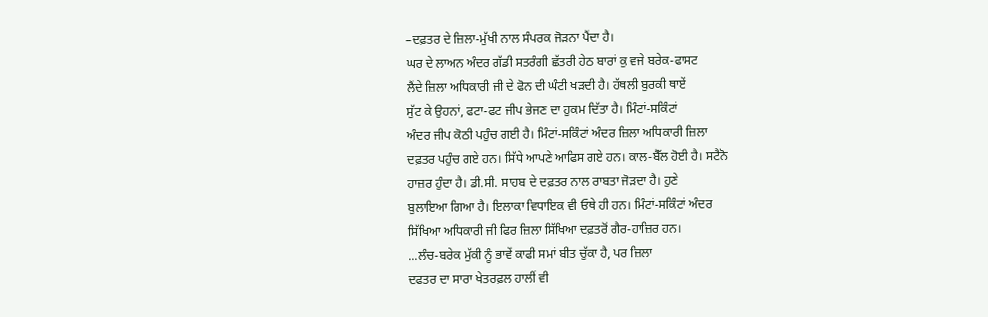–ਦਫ਼ਤਰ ਦੇ ਜ਼ਿਲਾ-ਮੁੱਖੀ ਨਾਲ ਸੰਪਰਕ ਜੋੜਨਾ ਪੈਂਦਾ ਹੈ।
ਘਰ ਦੇ ਲਾਅਨ ਅੰਦਰ ਗੱਡੀ ਸਤਰੰਗੀ ਛੱਤਰੀ ਹੇਠ ਬਾਰਾਂ ਕੁ ਵਜੇ ਬਰੇਕ-ਫਾਸਟ
ਲੈਂਦੇ ਜ਼ਿਲਾ ਅਧਿਕਾਰੀ ਜੀ ਦੇ ਫੋਨ ਦੀ ਘੰਟੀ ਖੜਦੀ ਹੈ। ਹੱਥਲੀ ਬੁਰਕੀ ਥਾਏਂ
ਸੁੱਟ ਕੇ ਉਹਨਾਂ, ਫਟਾ-ਫਟ ਜੀਪ ਭੇਜਣ ਦਾ ਹੁਕਮ ਦਿੱਤਾ ਹੈ। ਮਿੰਟਾਂ-ਸਕਿੰਟਾਂ
ਅੰਦਰ ਜੀਪ ਕੋਠੀ ਪਹੁੰਚ ਗਈ ਹੈ। ਮਿੰਟਾਂ-ਸਕਿੰਟਾਂ ਅੰਦਰ ਜ਼ਿਲਾ ਅਧਿਕਾਰੀ ਜ਼ਿਲਾ
ਦਫ਼ਤਰ ਪਹੁੰਚ ਗਏ ਹਨ। ਸਿੱਧੇ ਆਪਣੇ ਆਫਿਸ ਗਏ ਹਨ। ਕਾਲ-ਬੈੱਲ ਹੋਈ ਹੈ। ਸਟੈਨੋ
ਹਾਜ਼ਰ ਹੁੰਦਾ ਹੈ। ਡੀ.ਸੀ. ਸਾਹਬ ਦੇ ਦਫ਼ਤਰ ਨਾਲ ਰਾਬਤਾ ਜੋੜਦਾ ਹੈ। ਹੁਣੇ
ਬੁਲਾਇਆ ਗਿਆ ਹੈ। ਇਲਾਕਾ ਵਿਧਾਇਕ ਵੀ ਓਥੇ ਹੀ ਹਨ। ਮਿੰਟਾਂ-ਸਕਿੰਟਾਂ ਅੰਦਰ
ਸਿੱਖਿਆ ਅਧਿਕਾਰੀ ਜੀ ਫਿਰ ਜ਼ਿਲਾ ਸਿੱਖਿਆ ਦਫ਼ਤਰੋਂ ਗੈਰ-ਹਾਜ਼ਿਰ ਹਨ।
...ਲੰਚ-ਬਰੇਕ ਮੁੱਕੀ ਨੂੰ ਭਾਵੇਂ ਕਾਫੀ ਸਮਾਂ ਬੀਤ ਚੁੱਕਾ ਹੈ, ਪਰ ਜ਼ਿਲਾ
ਦਫਤਰ ਦਾ ਸਾਰਾ ਖੇਤਰਫ਼ਲ ਹਾਲੀਂ ਵੀ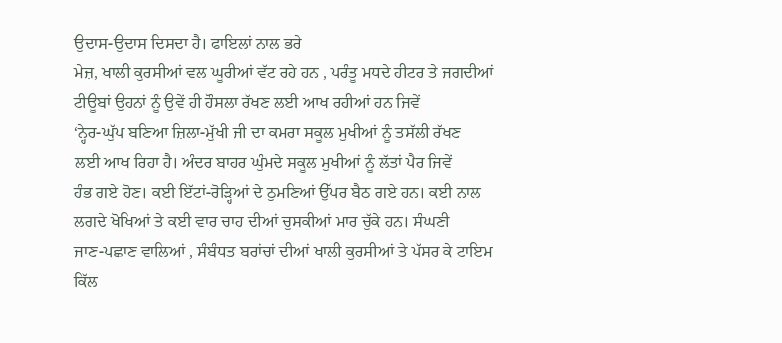ਉਦਾਸ-ਉਦਾਸ ਦਿਸਦਾ ਹੈ। ਫਾਇਲਾਂ ਨਾਲ ਭਰੇ
ਮੇਜ਼, ਖਾਲੀ ਕੁਰਸੀਆਂ ਵਲ ਘੂਰੀਆਂ ਵੱਟ ਰਹੇ ਹਨ , ਪਰੰਤੂ ਮਧਦੇ ਹੀਟਰ ਤੇ ਜਗਦੀਆਂ
ਟੀਊਬਾਂ ਉਹਨਾਂ ਨੂੰ ਉਵੇਂ ਹੀ ਹੌਸਲਾ ਰੱਖਣ ਲਈ ਆਖ ਰਹੀਆਂ ਹਨ ਜਿਵੇਂ
‘ਨ੍ਹੇਰ-ਘੁੱਪ ਬਣਿਆ ਜ਼ਿਲਾ-ਮੁੱਖੀ ਜੀ ਦਾ ਕਮਰਾ ਸਕੂਲ ਮੁਖੀਆਂ ਨੂੰ ਤਸੱਲੀ ਰੱਖਣ
ਲਈ ਆਖ ਰਿਹਾ ਹੈ। ਅੰਦਰ ਬਾਹਰ ਘੁੰਮਦੇ ਸਕੂਲ ਮੁਖੀਆਂ ਨੂੰ ਲੱਤਾਂ ਪੈਰ ਜਿਵੇਂ
ਹੰਭ ਗਏ ਹੋਣ। ਕਈ ਇੱਟਾਂ-ਰੋੜ੍ਹਿਆਂ ਦੇ ਠੁਮਣਿਆਂ ਉੱਪਰ ਬੈਠ ਗਏ ਹਨ। ਕਈ ਨਾਲ
ਲਗਦੇ ਖੋਖਿਆਂ ਤੇ ਕਈ ਵਾਰ ਚਾਹ ਦੀਆਂ ਚੁਸਕੀਆਂ ਮਾਰ ਚੁੱਕੇ ਹਨ। ਸੰਘਣੀ
ਜਾਣ-ਪਛਾਣ ਵਾਲਿਆਂ , ਸੰਬੰਧਤ ਬਰਾਂਚਾਂ ਦੀਆਂ ਖਾਲੀ ਕੁਰਸੀਆਂ ਤੇ ਪੱਸਰ ਕੇ ਟਾਇਮ
ਕਿੱਲ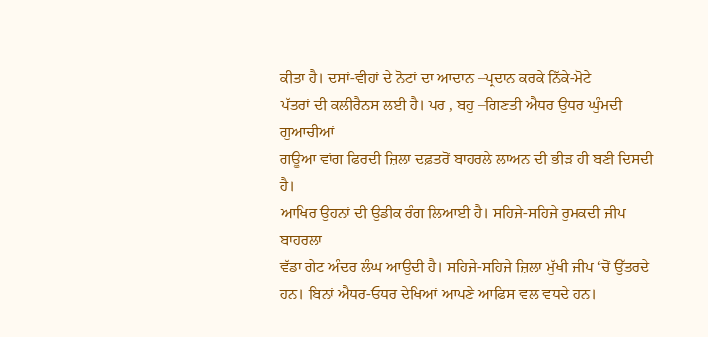ਕੀਤਾ ਹੈ। ਦਸਾਂ-ਵੀਹਾਂ ਦੇ ਨੋਟਾਂ ਦਾ ਆਦਾਨ –ਪ੍ਰਦਾਨ ਕਰਕੇ ਨਿੱਕੇ-ਮੋਟੇ
ਪੱਤਰਾਂ ਦੀ ਕਲੀਰੈਨਸ ਲਈ ਹੈ। ਪਰ , ਬਹੁ –ਗਿਣਤੀ ਐਧਰ ਉਧਰ ਘੁੰਮਦੀ ਗੁਆਚੀਆਂ
ਗਊਆ ਵਾਂਗ ਫਿਰਦੀ ਜ਼ਿਲਾ ਦਫ਼ਤਰੋਂ ਬਾਹਰਲੇ ਲਾਅਨ ਦੀ ਭੀੜ ਹੀ ਬਣੀ ਦਿਸਦੀ ਹੈ।
ਆਖਿਰ ਉਹਨਾਂ ਦੀ ਉਡੀਕ ਰੰਗ ਲਿਆਈ ਹੈ। ਸਹਿਜੇ-ਸਹਿਜੇ ਰੁਮਕਦੀ ਜੀਪ ਬਾਹਰਲਾ
ਵੱਡਾ ਗੇਟ ਅੰਦਰ ਲੰਘ ਆਉਦੀ ਹੈ। ਸਹਿਜੇ-ਸਹਿਜੇ ਜ਼ਿਲਾ ਮੁੱਖੀ ਜੀਪ ‘ਚੋਂ ਉੱਤਰਦੇ
ਹਨ। ਬਿਨਾਂ ਐਧਰ-ਓਧਰ ਦੇਖਿਆਂ ਆਪਣੇ ਆਫਿਸ ਵਲ ਵਧਦੇ ਹਨ।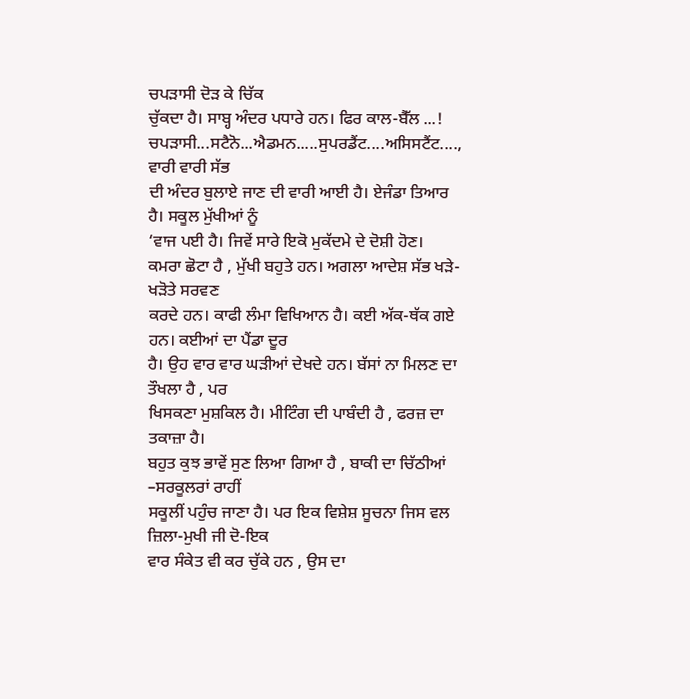ਚਪੜਾਸੀ ਦੋੜ ਕੇ ਚਿੱਕ
ਚੁੱਕਦਾ ਹੈ। ਸਾਬ੍ਹ ਅੰਦਰ ਪਧਾਰੇ ਹਨ। ਫਿਰ ਕਾਲ-ਬੈੱਲ ...!
ਚਪੜਾਸੀ...ਸਟੈਨੋ...ਐਡਮਨ.....ਸੁਪਰਡੈਂਟ....ਅਸਿਸਟੈਂਟ...., ਵਾਰੀ ਵਾਰੀ ਸੱਭ
ਦੀ ਅੰਦਰ ਬੁਲਾਏ ਜਾਣ ਦੀ ਵਾਰੀ ਆਈ ਹੈ। ਏਜੰਡਾ ਤਿਆਰ ਹੈ। ਸਕੂਲ ਮੁੱਖੀਆਂ ਨੂੰ
‘ਵਾਜ ਪਈ ਹੈ। ਜਿਵੇਂ ਸਾਰੇ ਇਕੋ ਮੁਕੱਦਮੇ ਦੇ ਦੋਸ਼ੀ ਹੋਣ।
ਕਮਰਾ ਛੋਟਾ ਹੈ , ਮੁੱਖੀ ਬਹੁਤੇ ਹਨ। ਅਗਲਾ ਆਦੇਸ਼ ਸੱਭ ਖੜੇ-ਖੜੋਤੇ ਸਰਵਣ
ਕਰਦੇ ਹਨ। ਕਾਫੀ ਲੰਮਾ ਵਿਖਿਆਨ ਹੈ। ਕਈ ਅੱਕ-ਥੱਕ ਗਏ ਹਨ। ਕਈਆਂ ਦਾ ਪੈਂਡਾ ਦੂਰ
ਹੈ। ਉਹ ਵਾਰ ਵਾਰ ਘੜੀਆਂ ਦੇਖਦੇ ਹਨ। ਬੱਸਾਂ ਨਾ ਮਿਲਣ ਦਾ ਤੌਖਲਾ ਹੈ , ਪਰ
ਖਿਸਕਣਾ ਮੁਸ਼ਕਿਲ ਹੈ। ਮੀਟਿੰਗ ਦੀ ਪਾਬੰਦੀ ਹੈ , ਫਰਜ਼ ਦਾ ਤਕਾਜ਼ਾ ਹੈ।
ਬਹੁਤ ਕੁਝ ਭਾਵੇਂ ਸੁਣ ਲਿਆ ਗਿਆ ਹੈ , ਬਾਕੀ ਦਾ ਚਿੱਠੀਆਂ –ਸਰਕੂਲਰਾਂ ਰਾਹੀਂ
ਸਕੂਲੀਂ ਪਹੁੰਚ ਜਾਣਾ ਹੈ। ਪਰ ਇਕ ਵਿਸ਼ੇਸ਼ ਸੂਚਨਾ ਜਿਸ ਵਲ ਜ਼ਿਲਾ-ਮੁਖੀ ਜੀ ਦੋ-ਇਕ
ਵਾਰ ਸੰਕੇਤ ਵੀ ਕਰ ਚੁੱਕੇ ਹਨ , ਉਸ ਦਾ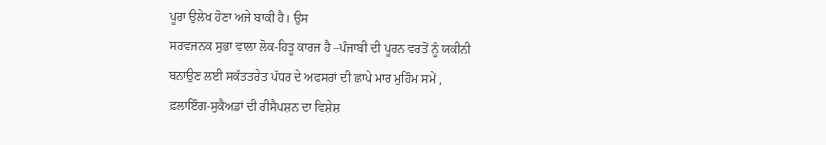ਪੂਰਾ ਉਲੇਖ ਹੋਣਾ ਅਜੇ ਬਾਕੀ ਹੈ। ਉਸ
ਸਰਵਜਨਕ ਸੁਭਾ ਵਾਲਾ ਲੋਕ-ਹਿਤੂ ਕਾਰਜ ਹੈ –ਪੰਜਾਬੀ ਦੀ ਪੂਰਨ ਵਰਤੋਂ ਨੂੰ ਯਕੀਨੀ
ਬਨਾਉਣ ਲਈ ਸਕੱਤਤਰੇਤ ਪੱਧਰ ਦੇ ਅਫਸਰਾਂ ਦੀ ਛਾਪੇ ਮਾਰ ਮੁਹਿੰਮ ਸਮੇਂ ,
ਫ਼ਲਾਇੰਗ-ਸੁਕੈਅਡਾਂ ਦੀ ਰੀਸੈਪਸ਼ਨ ਦਾ ਵਿਸ਼ੇਸ਼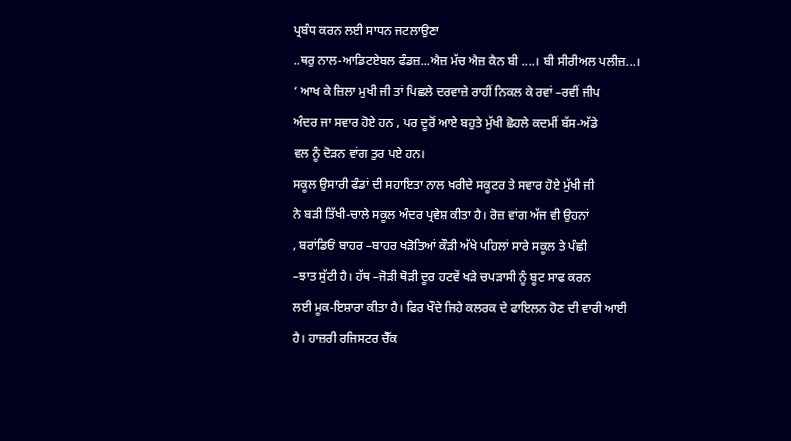ਪ੍ਰਬੰਧ ਕਰਨ ਲਈ ਸਾਧਨ ਜਟਲਾਉਣਾ
..ਥਰੁ ਨਾਲ-ਆਡਿਟਏਬਲ ਫੰਡਜ਼...ਐਜ਼ ਮੱਚ ਐਜ਼ ਕੈਨ ਬੀ ....। ਬੀ ਸੀਰੀਅਲ ਪਲੀਜ਼...।
‘ ਆਖ ਕੇ ਜ਼ਿਲਾ ਮੁਖੀ ਜੀ ਤਾਂ ਪਿਛਲੇ ਦਰਵਾਜ਼ੇ ਰਾਹੀਂ ਨਿਕਲ ਕੇ ਰਵਾਂ –ਰਵੀਂ ਜੀਪ
ਅੰਦਰ ਜਾ ਸਵਾਰ ਹੋਏ ਹਨ , ਪਰ ਦੂਰੋਂ ਆਏ ਬਹੁਤੇ ਮੁੱਖੀ ਛੋਹਲੇ ਕਦਮੀਂ ਬੱਸ-ਅੱਡੇ
ਵਲ ਨੂੰ ਦੋੜਨ ਵਾਂਗ ਤੁਰ ਪਏ ਹਨ।
ਸਕੂਲ ਉਸਾਰੀ ਫੰਡਾਂ ਦੀ ਸਹਾਇਤਾ ਨਾਲ ਖਰੀਦੇ ਸਕੂਟਰ ਤੇ ਸਵਾਰ ਹੋਏ ਮੁੱਖੀ ਜੀ
ਨੇ ਬੜੀ ਤਿੱਖੀ-ਚਾਲੇ ਸਕੂਲ ਅੰਦਰ ਪ੍ਰਵੇਸ਼ ਕੀਤਾ ਹੈ। ਰੋਜ਼ ਵਾਂਗ ਅੱਜ ਵੀ ਉਹਨਾਂ
, ਬਰਾਂਡਿਓਂ ਬਾਹਰ –ਬਾਹਰ ਖੜੋਤਿਆਂ ਕੌੜੀ ਅੱਖੇ ਪਹਿਲਾਂ ਸਾਰੇ ਸਕੂਲ ਤੇ ਪੰਛੀ
–ਝਾਤ ਸੁੱਟੀ ਹੈ। ਹੱਥ –ਜੋੜੀ ਥੋੜੀ ਦੂਰ ਹਟਵੇਂ ਖੜੇ ਚਪੜਾਸੀ ਨੂੰ ਬੂਟ ਸਾਫ ਕਰਨ
ਲਈ ਮੂਕ-ਇਸ਼ਾਰਾ ਕੀਤਾ ਹੈ। ਫਿਰ ਖੌਦੇ ਜਿਹੇ ਕਲਰਕ ਦੇ ਫਾਇਲਨ ਹੋਣ ਦੀ ਵਾਰੀ ਆਈ
ਹੈ। ਹਾਜ਼ਰੀ ਰਜਿਸਟਰ ਚੈੱਕ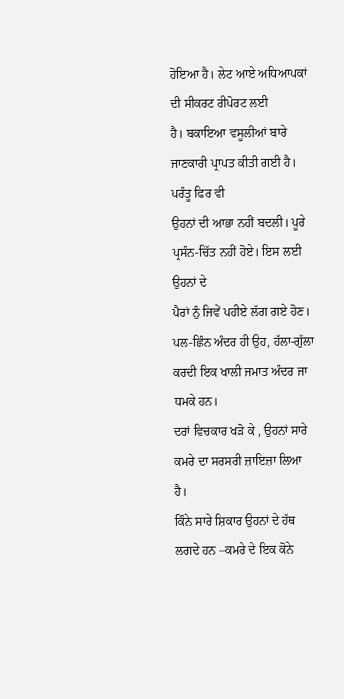ਹੋਇਆ ਹੈ। ਲੇਟ ਆਏ ਅਧਿਆਪਕਾਂ ਦੀ ਸੀਕਰਟ ਰੀਪੋਰਟ ਲਈ
ਹੈ। ਬਕਾਇਆ ਵਸੂਲੀਆਂ ਬਾਰੇ ਜਾਣਕਾਰੀ ਪ੍ਰਾਪਤ ਕੀਤੀ ਗਈ ਹੈ। ਪਰੰਤੂ ਫਿਰ ਵੀ
ਉਹਨਾਂ ਦੀ ਆਭਾ ਨਹੀਂ ਬਦਲੀ। ਪੂਰੇ ਪ੍ਰਸੰਨ-ਚਿੱਤ ਨਹੀਂ ਹੋਏ। ਇਸ ਲਈ ਉਹਨਾਂ ਦੇ
ਪੈਰਾਂ ਨੁੰ ਜਿਵੇਂ ਪਹੀਏ ਲੱਗ ਗਏ ਹੋਣ। ਪਲ-ਛਿੰਨ ਅੰਦਰ ਹੀ ਉਹ, ਹੱਲਾ-ਗੁੱਲਾ
ਕਰਦੀ ਇਕ ਖਾਲੀ ਜਮਾਤ ਅੰਦਰ ਜਾ ਧਮਕੇ ਹਨ।
ਦਰਾਂ ਵਿਚਕਾਰ ਖੜੋ ਕੇ , ਉਹਨਾਂ ਸਾਰੇ ਕਮਰੇ ਦਾ ਸਰਸਰੀ ਜ਼ਾਇਜ਼ਾ ਲਿਆ ਹੈ।
ਕਿੰਨੇ ਸਾਰੇ ਸ਼ਿਕਾਰ ਉਹਨਾਂ ਦੇ ਹੱਥ ਲਗਦੇ ਹਨ –ਕਮਰੇ ਦੇ ਇਕ ਕੋਨੇ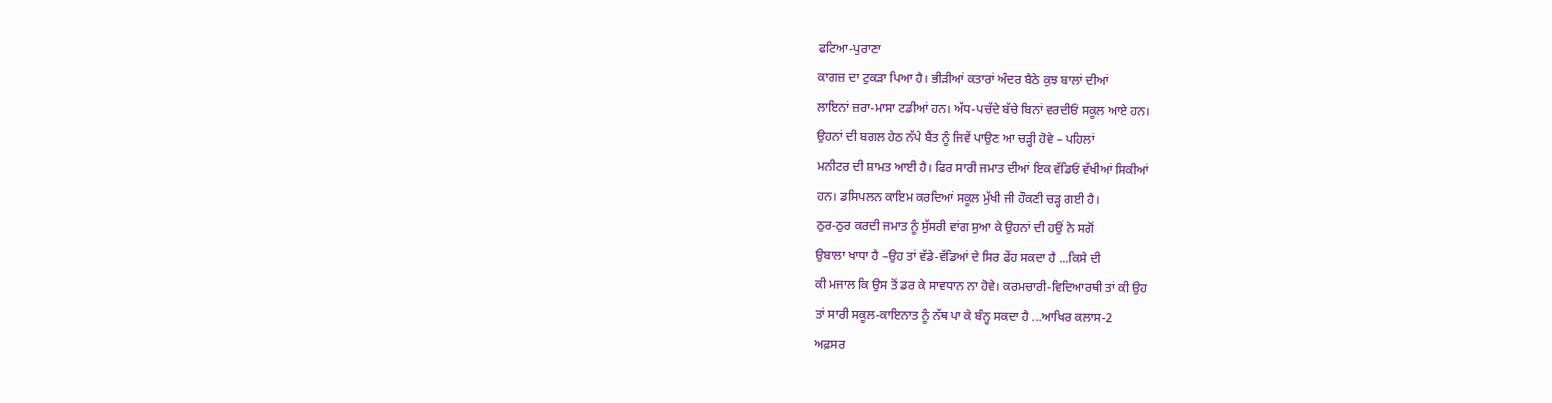ਫਟਿਆ-ਪੁਰਾਣਾ
ਕਾਗਜ਼ ਦਾ ਟੁਕੜਾ ਪਿਆ ਹੈ। ਭੀੜੀਆਂ ਕਤਾਰਾਂ ਅੰਦਰ ਬੈਠੇ ਕੁਝ ਬਾਲਾਂ ਦੀਆਂ
ਲਾਇਨਾਂ ਜ਼ਰਾ-ਮਾਸਾ ਟਡੀਆਂ ਹਨ। ਅੱਧ-ਪਚੱਦੇ ਬੱਚੇ ਬਿਨਾਂ ਵਰਦੀਓਂ ਸਕੂਲ ਆਏ ਹਨ।
ਉਹਨਾਂ ਦੀ ਬਗਲ ਹੇਠ ਨੱਪੇ ਬੈਂਤ ਨੂੰ ਜਿਵੇਂ ਪਾਉਣ ਆ ਚੜ੍ਹੀ ਹੋਵੇ – ਪਹਿਲਾਂ
ਮਨੀਟਰ ਦੀ ਸ਼ਾਮਤ ਆਈ ਹੈ। ਫਿਰ ਸਾਰੀ ਜਮਾਤ ਦੀਆਂ ਇਕ ਵੱਡਿਓਂ ਵੱਖੀਆਂ ਸਿਕੀਆਂ
ਹਨ। ਡਸਿਪਲਨ ਕਾਇਮ ਕਰਦਿਆਂ ਸਕੂਲ ਮੁੱਖੀ ਜੀ ਹੌਕਣੀ ਚੜ੍ਹ ਗਈ ਹੈ।
ਠੁਰ-ਠੁਰ ਕਰਦੀ ਜਮਾਤ ਨੂੰ ਸੁੱਸਰੀ ਵਾਂਗ ਸੁਆ ਕੇ ਉਹਨਾਂ ਦੀ ਹਉਂ ਨੇ ਸਗੋਂ
ਉਬਾਲਾ ਖਾਧਾ ਹੈ –ਉਹ ਤਾਂ ਵੱਡੇ-ਵੱਡਿਆਂ ਦੇ ਸਿਰ ਫੇਂਹ ਸਕਦਾ ਹੈ ...ਕਿਸੇ ਦੀ
ਕੀ ਮਜਾਲ ਕਿ ਉਸ ਤੋਂ ਡਰ ਕੇ ਸਾਵਧਾਨ ਨਾ ਹੋਵੇ। ਕਰਮਚਾਰੀ-ਵਿਦਿਆਰਥੀ ਤਾਂ ਕੀ ਉਹ
ਤਾਂ ਸਾਰੀ ਸਕੂਲ-ਕਾਇਨਾਤ ਨੂੰ ਨੱਥ ਪਾ ਕੇ ਬੰਨ੍ਹ ਸਕਦਾ ਹੈ ...ਆਖਿਰ ਕਲਾਸ-2
ਅਫ਼ਸਰ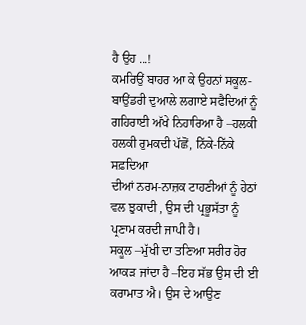ਹੈ ਉਹ ...!
ਕਮਰਿਉਂ ਬਾਹਰ ਆ ਕੇ ਉਹਨਾਂ ਸਕੂਲ-ਬਾਉਂਡਰੀ ਦੁਆਲੇ ਲਗਾਏ ਸਫੈਦਿਆਂ ਨੂੰ
ਗਹਿਰਾਈ ਅੱਖੇ ਨਿਹਾਰਿਆ ਹੈ –ਹਲਕੀ ਹਲਕੀ ਰੁਮਕਦੀ ਪੱਛੋਂ, ਨਿੱਕੇ-ਨਿੱਕੇ ਸਫ਼ਦਿਆ
ਦੀਆਂ ਨਰਮ-ਨਾਜ਼ਕ ਟਾਹਣੀਆਂ ਨੂੰ ਹੇਠਾਂ ਵਲ ਝੁਕਾਦੀ , ਉਸ ਦੀ ਪ੍ਰਭੂਸੱਤਾ ਨੂੰ
ਪ੍ਰਣਾਮ ਕਰਦੀ ਜਾਪੀ ਹੈ।
ਸਕੂਲ –ਮੁੱਖੀ ਦਾ ਤਣਿਆ ਸਰੀਰ ਹੋਰ ਆਕੜ ਜਾਂਦਾ ਹੈ –ਇਹ ਸੱਭ ਉਸ ਦੀ ਈ
ਕਰਾਮਾਤ ਐ। ਉਸ ਦੇ ਆਉਣ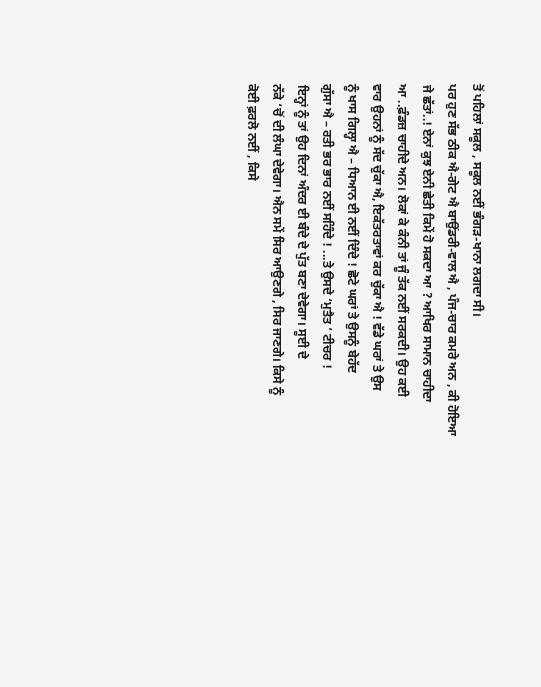ਤੋਂ ਪਹਿਲਾਂ ਸਕੂਲ , ਸਕੂਲ ਨਈਂ ਭੰਗੜ-ਖਾਨਾ ਲਗਦਾ ਸੀ।
ਪਰ ਹੁਣ ਸੱਭ ਠੀਕ ਐ-ਗੇਟ ਐ ਬਾਉਂਡਰੀ-ਵਾਲ ਐ , ਪੰਜ-ਚਾਰ ਕਮਰੇ ਅਨ , ਕੀ ਹੋਇਆ
ਜੇ ਛੱਤਾਂ..! ਏਨਾਂ ਕੁਝ ਏਨੀ ਛੇਤੀ ਕਿਮੇਂ ਹੋ ਸਕਦਾ ਆ ? ਆਖਿਰ ਸਾਮਾਨ ਚਾਹੀਦਾ
ਆ ..ਫ਼ੰਡਜ਼ ਚਾਹੀਦੇ ਅਨ। ਲੋਕਾਂ ਕੇ ਕੰਨੀ ਤਾਂ ਜੂੰ ਤੱਕ ਨਈਂ ਸਰਕਦੀ। ਉਹ ਕਈ
ਵਾਰ ਉਹਨਾਂ ਨੂੰ ਸੱਦ ਚੁੱਕਾ ਐ, ਇਕੱਤਰਤਾਵਾਂ ਕਰ ਚੁੱਕਾ ਐ ! ਵੱਡੇ ਘਰਾਂ ਤੇ ਉਸ
ਨੂੰ ਖਾਸ ਗਿਲ੍ਹਾ ਐ – ਧਿਆਨ ਈ ਨਈਂ ਦਿੰਦੇ ! ਛੋਟੇ ਘਰਾਂ ਤੇ ਉਸਨੂੰ ਬੇਹੱਦ
ਗੁੱਸਾ ਐ – ਰਤੀ ਭਰ ਭਾਰ ਨਈਂ ਸਹਿੰਦੇ ! ...ਤੇ ਉਸਦੇ ‘ਮੁਤੈਤ ’ ਟੀਚਰ !
ਇਨ੍ਹਾਂ ਨੂੰ ਤਾਂ ਉਹ ਦਿਨਾਂ ਅੰਦਰ ਈ ਬੰਦੇ ਦੇ ਪੁੱਤ ਬਣਾ ਦੇਵੇਗਾ। ਸੂਈ ਦੇ
ਨੱਕੇ ‘ਚੋਂ ਦੀ ਲੰਘਾ ਦੇਵੇਗਾ। ਐਨ ਸਮੇਂ ਸਿਰ ਆਉਣਗੇ , ਸਿਰ ਜਾਣਗੇ। ਕਿਸੇ ਨੂੰ
ਕੋਈ ਫ਼ਰਲੋ ਨਈਂ , ਕਿਸੇ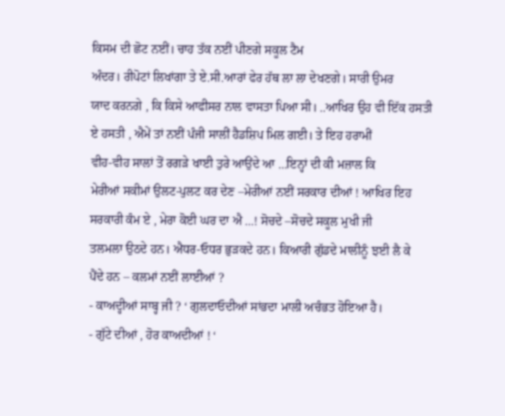ਕਿਸਮ ਦੀ ਛੋਟ ਨਈਂ। ਚਾਹ ਤੱਕ ਨਈਂ ਪੀਣਗੇ ਸਕੂਲ ਟੈਮ
ਅੰਦਰ। ਰੀਪੋਟਾਂ ਲਿਖਾਂਗਾ ਤੇ ਏ.ਸੀ.ਆਰਾਂ ਫੇਰ ਹੱਥ ਲਾ ਲਾ ਦੇਖਣਗੇ। ਸਾਰੀ ਉਮਰ
ਯਾਦ ਕਰਨਗੇ , ਕਿ ਕਿਸੇ ਆਫੀਸਰ ਨਾਲ ਵਾਸਤਾ ਪਿਆ ਸੀ। ..ਆਖਿਰ ਉਹ ਵੀ ਇੱਕ ਹਸਤੀ
ਏ ਹਸਤੀ , ਐਮੇਂ ਤਾਂ ਨਈਂ ਪੰਜੀ ਸਾਲੀਂ ਹੈਡਸ਼ਿਪ ਮਿਲ ਗਈ। ਤੇ ਇਹ ਹਰਾਮੀਂ
ਵੀਹ-ਵੀਹ ਸਾਲਾਂ ਤੋਂ ਰਗੜੇ ਖਾਈ ਤੁਰੇ ਆਉਂਦੇ ਆ ...ਇਨ੍ਹਾਂ ਦੀ ਕੀ ਮਜ਼ਾਲ ਕਿ
ਮੇਰੀਆਂ ਸਕੀਮਾਂ ਉਲਟ-ਪੁਲਟ ਕਰ ਦੇਣ –ਮੇਰੀਆਂ ਨਈਂ ਸਰਕਾਰ ਦੀਆਂ ! ਆਖਿਰ ਇਹ
ਸਰਕਾਰੀ ਕੰਮ ਏ , ਮੇਰਾ ਕੋਈ ਘਰ ਦਾ ਐ ...! ਸੋਚਦੇ –ਸੋਚਦੇ ਸਕੂਲ ਮੁਖੀ ਜੀ
ਤਲਮਲਾ ਉਠਦੇ ਹਨ। ਐਧਰ-ਓਧਰ ਭੁੜਕਦੇ ਹਨ। ਕਿਆਰੀ ਗੁੱਡਦੇ ਮਾਲੀਨੂੰ ਝਈ ਲੈ ਕੇ
ਪੈਂਦੇ ਹਨ – ਕਲਮਾਂ ਨਈਂ ਲਾਈਆਂ ?
- ਕਾਅਦ੍ਹੀਆਂ ਸਾਬ੍ਹ ਜੀ ? ‘ ਗੁਲਦਾਓਦੀਆਂ ਸਾਂਭਦਾ ਮਾਲੀ ਅਚੰਭਤ ਹੋਇਆ ਹੈ।
- ਗੁੱਟੇ ਦੀਆਂ , ਹੋਰ ਕਾਅਦੀਆਂ ! ‘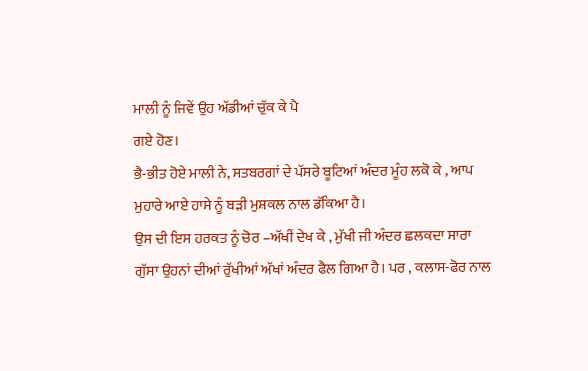ਮਾਲੀ ਨੂੰ ਜਿਵੇਂ ਉਹ ਅੱਡੀਆਂ ਚੁੱਕ ਕੇ ਪੈ
ਗਏ ਹੋਣ।
ਭੈ-ਭੀਤ ਹੋਏ ਮਾਲੀ ਨੇ, ਸਤਬਰਗਾਂ ਦੇ ਪੱਸਰੇ ਬੂਟਿਆਂ ਅੰਦਰ ਮੂੰਹ ਲਕੋ ਕੇ , ਆਪ
ਮੁਹਾਰੇ ਆਏ ਹਾਸੇ ਨੂੰ ਬੜੀ ਮੁਸ਼ਕਲ ਨਾਲ ਡੱਕਿਆ ਹੈ।
ਉਸ ਦੀ ਇਸ ਹਰਕਤ ਨੂੰ ਚੋਰ –ਅੱਖੀਂ ਦੇਖ ਕੇ , ਮੁੱਖੀ ਜੀ ਅੰਦਰ ਛਲਕਦਾ ਸਾਰਾ
ਗੁੱਸਾ ਉਹਨਾਂ ਦੀਆਂ ਰੁੱਖੀਆਂ ਅੱਖਾਂ ਅੰਦਰ ਫੈਲ ਗਿਆ ਹੈ। ਪਰ , ਕਲਾਸ-ਫੋਰ ਨਾਲ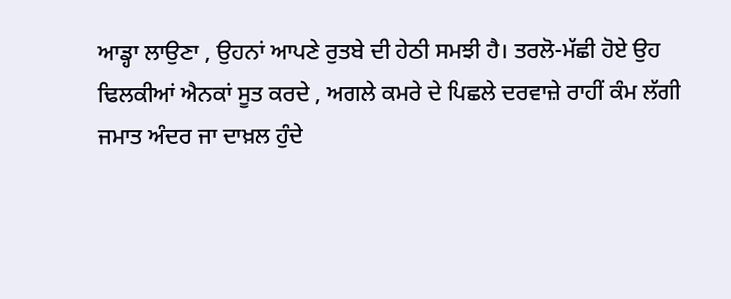ਆਡ੍ਹਾ ਲਾਉਣਾ , ਉਹਨਾਂ ਆਪਣੇ ਰੁਤਬੇ ਦੀ ਹੇਠੀ ਸਮਝੀ ਹੈ। ਤਰਲੋ-ਮੱਛੀ ਹੋਏ ਉਹ
ਢਿਲਕੀਆਂ ਐਨਕਾਂ ਸੂਤ ਕਰਦੇ , ਅਗਲੇ ਕਮਰੇ ਦੇ ਪਿਛਲੇ ਦਰਵਾਜ਼ੇ ਰਾਹੀਂ ਕੰਮ ਲੱਗੀ
ਜਮਾਤ ਅੰਦਰ ਜਾ ਦਾਖ਼ਲ ਹੁੰਦੇ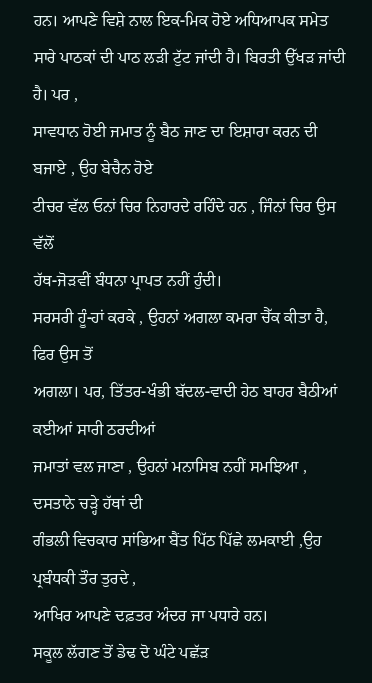ਹਨ। ਆਪਣੇ ਵਿਸ਼ੇ ਨਾਲ ਇਕ-ਮਿਕ ਹੋਏ ਅਧਿਆਪਕ ਸਮੇਤ
ਸਾਰੇ ਪਾਠਕਾਂ ਦੀ ਪਾਠ ਲੜੀ ਟੁੱਟ ਜਾਂਦੀ ਹੈ। ਬਿਰਤੀ ਉੱਖੜ ਜਾਂਦੀ ਹੈ। ਪਰ ,
ਸਾਵਧਾਨ ਹੋਈ ਜਮਾਤ ਨੂੰ ਬੈਠ ਜਾਣ ਦਾ ਇਸ਼ਾਰਾ ਕਰਨ ਦੀ ਬਜਾਏ , ਉਹ ਬੇਚੈਨ ਹੋਏ
ਟੀਚਰ ਵੱਲ ਓਨਾਂ ਚਿਰ ਨਿਹਾਰਦੇ ਰਹਿੰਦੇ ਹਨ , ਜਿੰਨਾਂ ਚਿਰ ਉਸ ਵੱਲੋਂ
ਹੱਥ-ਜੋੜਵੀਂ ਬੰਧਨਾ ਪ੍ਰਾਪਤ ਨਹੀਂ ਹੁੰਦੀ।
ਸਰਸਰੀ ਹੂੰ-ਹਾਂ ਕਰਕੇ , ਉਹਨਾਂ ਅਗਲਾ ਕਮਰਾ ਚੈੱਕ ਕੀਤਾ ਹੈ, ਫਿਰ ਉਸ ਤੋਂ
ਅਗਲਾ। ਪਰ, ਤਿੱਤਰ-ਖੰਭੀ ਬੱਦਲ-ਵਾਦੀ ਹੇਠ ਬਾਹਰ ਬੈਠੀਆਂ ਕਈਆਂ ਸਾਰੀ ਠਰਦੀਆਂ
ਜਮਾਤਾਂ ਵਲ ਜਾਣਾ , ਉਹਨਾਂ ਮਨਾਸਿਬ ਨਹੀਂ ਸਮਝਿਆ , ਦਸਤਾਨੇ ਚੜ੍ਹੇ ਹੱਥਾਂ ਦੀ
ਗੰਭਲੀ ਵਿਚਕਾਰ ਸਾਂਭਿਆ ਬੈਂਤ ਪਿੱਠ ਪਿੱਛੇ ਲਮਕਾਈ ,ਉਹ ਪ੍ਰਬੰਧਕੀ ਤੌਰ ਤੁਰਦੇ ,
ਆਖਿਰ ਆਪਣੇ ਦਫ਼ਤਰ ਅੰਦਰ ਜਾ ਪਧਾਰੇ ਹਨ।
ਸਕੂਲ ਲੱਗਣ ਤੋਂ ਡੇਢ ਦੋ ਘੰਟੇ ਪਛੱੜ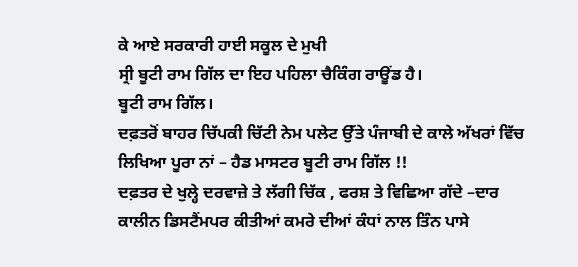ਕੇ ਆਏ ਸਰਕਾਰੀ ਹਾਈ ਸਕੂਲ ਦੇ ਮੁਖੀ
ਸ੍ਰੀ ਬੂਟੀ ਰਾਮ ਗਿੱਲ ਦਾ ਇਹ ਪਹਿਲਾ ਚੈਕਿੰਗ ਰਾਊਂਡ ਹੈ।
ਬੂਟੀ ਰਾਮ ਗਿੱਲ।
ਦਫ਼ਤਰੋਂ ਬਾਹਰ ਚਿੱਪਕੀ ਚਿੱਟੀ ਨੇਮ ਪਲੇਟ ਉੱਤੇ ਪੰਜਾਬੀ ਦੇ ਕਾਲੇ ਅੱਖਰਾਂ ਵਿੱਚ
ਲਿਖਿਆ ਪੂਰਾ ਨਾਂ – ਹੈਡ ਮਾਸਟਰ ਬੂਟੀ ਰਾਮ ਗਿੱਲ !!
ਦਫ਼ਤਰ ਦੇ ਖੁਲ੍ਹੇ ਦਰਵਾਜ਼ੇ ਤੇ ਲੱਗੀ ਚਿੱਕ , ਫਰਸ਼ ਤੇ ਵਿਛਿਆ ਗੱਦੇ –ਦਾਰ
ਕਾਲੀਨ ਡਿਸਟੈਂਮਪਰ ਕੀਤੀਆਂ ਕਮਰੇ ਦੀਆਂ ਕੰਧਾਂ ਨਾਲ ਤਿੰਨ ਪਾਸੇ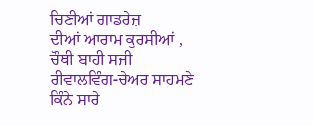ਚਿਣੀਆਂ ਗਾਡਰੇਜ਼
ਦੀਆਂ ਆਰਾਮ ਕੁਰਸੀਆਂ , ਚੌਥੀ ਬਾਹੀ ਸਜੀ ਰੀਵਾਲਵਿੰਗ-ਚੇਅਰ ਸਾਹਮਣੇ ਕਿੰਨੇ ਸਾਰੇ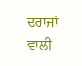ਦਰਾਜਾਂ ਵਾਲੀ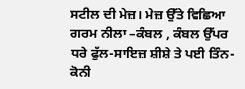ਸਟੀਲ ਦੀ ਮੇਜ਼। ਮੇਜ਼ ਉੱਤੇ ਵਿਛਿਆ ਗਰਮ ਨੀਲਾ –ਕੰਬਲ , ਕੰਬਲ ਉੱਪਰ
ਧਰੇ ਫੁੱਲ-ਸਾਇਜ਼ ਸ਼ੀਸ਼ੇ ਤੇ ਪਈ ਤਿੰਨ-ਕੋਨੀ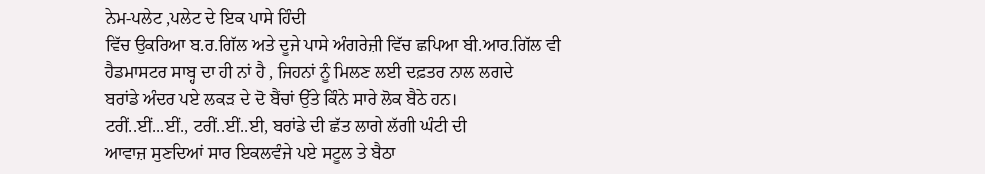ਨੇਮ-ਪਲੇਟ ,ਪਲੇਟ ਦੇ ਇਕ ਪਾਸੇ ਹਿੰਦੀ
ਵਿੱਚ ਉਕਰਿਆ ਬ.ਰ.ਗਿੱਲ ਅਤੇ ਦੂਜੇ ਪਾਸੇ ਅੰਗਰੇਜ਼ੀ ਵਿੱਚ ਛਪਿਆ ਬੀ.ਆਰ.ਗਿੱਲ ਵੀ
ਹੈਡਮਾਸਟਰ ਸਾਬ੍ਹ ਦਾ ਹੀ ਨਾਂ ਹੈ , ਜਿਹਨਾਂ ਨੂੰ ਮਿਲਣ ਲਈ ਦਫ਼ਤਰ ਨਾਲ ਲਗਦੇ
ਬਰਾਂਡੇ ਅੰਦਰ ਪਏ ਲਕੜ ਦੇ ਦੋ ਬੈਂਚਾਂ ਉੱਤੇ ਕਿੰਨੇ ਸਾਰੇ ਲੋਕ ਬੈਠੇ ਹਨ।
ਟਰੀਂ..ਈਂ...ਈਂ., ਟਰੀਂ..ਈਂ..ਈ, ਬਰਾਂਡੇ ਦੀ ਛੱਤ ਲਾਗੇ ਲੱਗੀ ਘੰਟੀ ਦੀ
ਆਵਾਜ਼ ਸੁਣਦਿਆਂ ਸਾਰ ਇਕਲਵੰਜੇ ਪਏ ਸਟੂਲ ਤੇ ਬੈਠਾ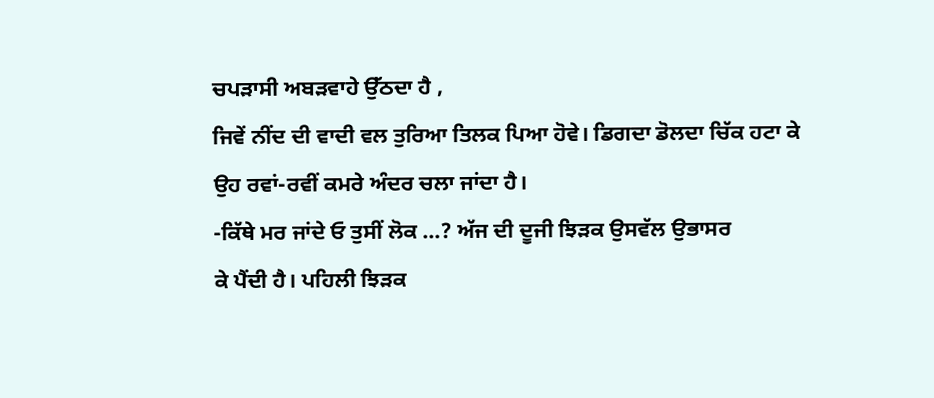ਚਪੜਾਸੀ ਅਬੜਵਾਹੇ ਉੱਠਦਾ ਹੈ ,
ਜਿਵੇਂ ਨੀਂਦ ਦੀ ਵਾਦੀ ਵਲ ਤੁਰਿਆ ਤਿਲਕ ਪਿਆ ਹੋਵੇ। ਡਿਗਦਾ ਡੋਲਦਾ ਚਿੱਕ ਹਟਾ ਕੇ
ਉਹ ਰਵਾਂ-ਰਵੀਂ ਕਮਰੇ ਅੰਦਰ ਚਲਾ ਜਾਂਦਾ ਹੈ।
-ਕਿੱਥੇ ਮਰ ਜਾਂਦੇ ਓ ਤੁਸੀਂ ਲੋਕ ...? ਅੱਜ ਦੀ ਦੂਜੀ ਝਿੜਕ ਉਸਵੱਲ ਉਭਾਸਰ
ਕੇ ਪੈਂਦੀ ਹੈ। ਪਹਿਲੀ ਝਿੜਕ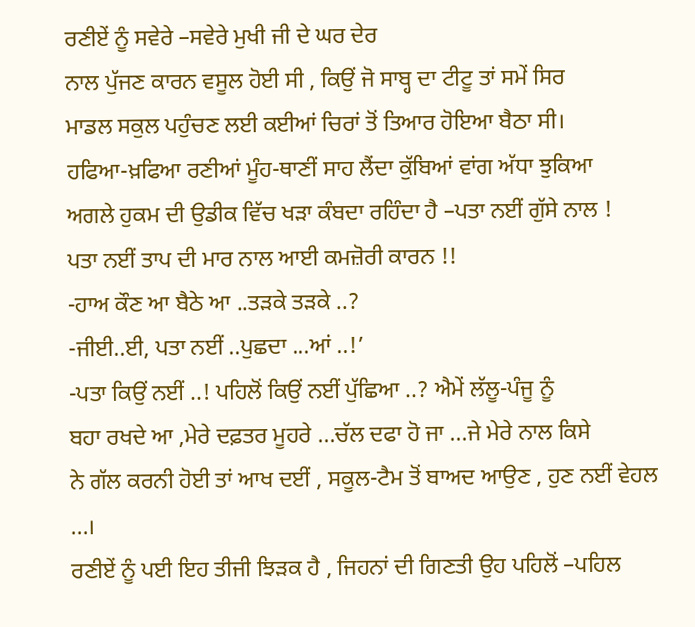ਰਣੀਏਂ ਨੂੰ ਸਵੇਰੇ –ਸਵੇਰੇ ਮੁਖੀ ਜੀ ਦੇ ਘਰ ਦੇਰ
ਨਾਲ ਪੁੱਜਣ ਕਾਰਨ ਵਸੂਲ ਹੋਈ ਸੀ , ਕਿਉਂ ਜੋ ਸਾਬ੍ਹ ਦਾ ਟੀਟੂ ਤਾਂ ਸਮੇਂ ਸਿਰ
ਮਾਡਲ ਸਕੁਲ ਪਹੁੰਚਣ ਲਈ ਕਈਆਂ ਚਿਰਾਂ ਤੋਂ ਤਿਆਰ ਹੋਇਆ ਬੈਠਾ ਸੀ।
ਹਫਿਆ-ਖ਼ਫਿਆ ਰਣੀਆਂ ਮੂੰਹ-ਥਾਣੀਂ ਸਾਹ ਲੈਂਦਾ ਕੁੱਬਿਆਂ ਵਾਂਗ ਅੱਧਾ ਝੁਕਿਆ
ਅਗਲੇ ਹੁਕਮ ਦੀ ਉਡੀਕ ਵਿੱਚ ਖੜਾ ਕੰਬਦਾ ਰਹਿੰਦਾ ਹੈ –ਪਤਾ ਨਈਂ ਗੁੱਸੇ ਨਾਲ !
ਪਤਾ ਨਈਂ ਤਾਪ ਦੀ ਮਾਰ ਨਾਲ ਆਈ ਕਮਜ਼ੋਰੀ ਕਾਰਨ !!
-ਹਾਅ ਕੌਣ ਆ ਬੈਠੇ ਆ ..ਤੜਕੇ ਤੜਕੇ ..?
-ਜੀਈ..ਈ, ਪਤਾ ਨਈਂ ..ਪੁਛਦਾ ...ਆਂ ..!’
-ਪਤਾ ਕਿਉਂ ਨਈਂ ..! ਪਹਿਲੋਂ ਕਿਉਂ ਨਈਂ ਪੁੱਛਿਆ ..? ਐਮੇਂ ਲੱਲੂ-ਪੰਜੂ ਨੂੰ
ਬਹਾ ਰਖਦੇ ਆ ,ਮੇਰੇ ਦਫ਼ਤਰ ਮੂਹਰੇ ...ਚੱਲ ਦਫਾ ਹੋ ਜਾ ...ਜੇ ਮੇਰੇ ਨਾਲ ਕਿਸੇ
ਨੇ ਗੱਲ ਕਰਨੀ ਹੋਈ ਤਾਂ ਆਖ ਦਈਂ , ਸਕੂਲ-ਟੈਮ ਤੋਂ ਬਾਅਦ ਆਉਣ , ਹੁਣ ਨਈਂ ਵੇਹਲ
...।
ਰਣੀਏਂ ਨੂੰ ਪਈ ਇਹ ਤੀਜੀ ਝਿੜਕ ਹੈ , ਜਿਹਨਾਂ ਦੀ ਗਿਣਤੀ ਉਹ ਪਹਿਲੋਂ –ਪਹਿਲ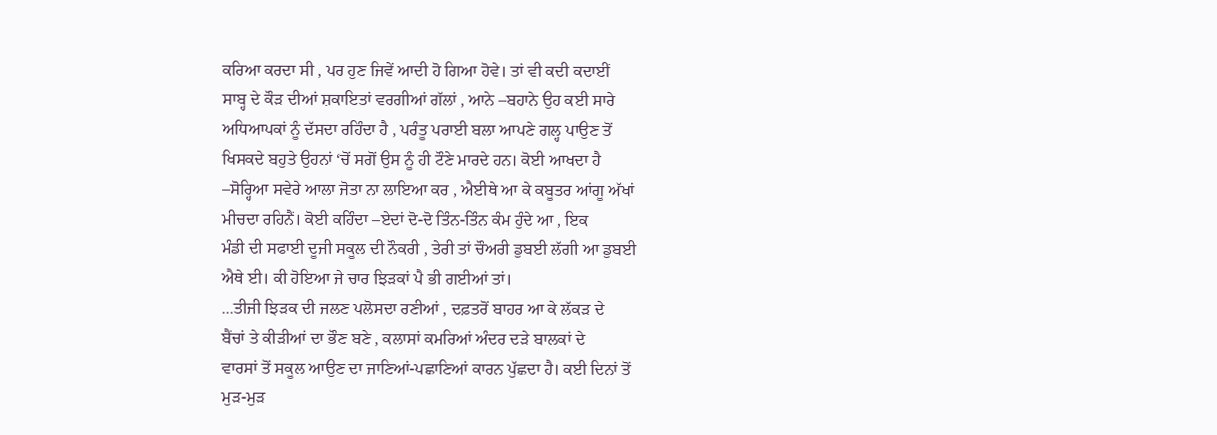ਕਰਿਆ ਕਰਦਾ ਸੀ , ਪਰ ਹੁਣ ਜਿਵੇਂ ਆਦੀ ਹੋ ਗਿਆ ਹੋਵੇ। ਤਾਂ ਵੀ ਕਦੀ ਕਦਾਈਂ
ਸਾਬ੍ਹ ਦੇ ਕੌੜ ਦੀਆਂ ਸ਼ਕਾਇਤਾਂ ਵਰਗੀਆਂ ਗੱਲਾਂ , ਆਨੇ –ਬਹਾਨੇ ਉਹ ਕਈ ਸਾਰੇ
ਅਧਿਆਪਕਾਂ ਨੂੰ ਦੱਸਦਾ ਰਹਿੰਦਾ ਹੈ , ਪਰੰਤੂ ਪਰਾਈ ਬਲਾ ਆਪਣੇ ਗਲ੍ਹ ਪਾਉਣ ਤੋਂ
ਖਿਸਕਦੇ ਬਹੁਤੇ ਉਹਨਾਂ ‘ਚੋਂ ਸਗੋਂ ਉਸ ਨੂੰ ਹੀ ਟੌਣੇ ਮਾਰਦੇ ਹਨ। ਕੋਈ ਆਖਦਾ ਹੈ
–ਸੋਰ੍ਹਿਆ ਸਵੇਰੇ ਆਲਾ ਜੋਤਾ ਨਾ ਲਾਇਆ ਕਰ , ਐਈਥੇ ਆ ਕੇ ਕਬੂਤਰ ਆਂਗੂ ਅੱਖਾਂ
ਮੀਚਦਾ ਰਹਿਨੈਂ। ਕੋਈ ਕਹਿੰਦਾ –ਏਦਾਂ ਦੋ-ਦੋ ਤਿੰਨ-ਤਿੰਨ ਕੰਮ ਹੁੰਦੇ ਆ , ਇਕ
ਮੰਡੀ ਦੀ ਸਫਾਈ ਦੂਜੀ ਸਕੂਲ ਦੀ ਨੌਕਰੀ , ਤੇਰੀ ਤਾਂ ਚੌਅਰੀ ਡੁਬਈ ਲੱਗੀ ਆ ਡੁਬਈ
ਐਥੇ ਈ। ਕੀ ਹੋਇਆ ਜੇ ਚਾਰ ਝਿੜਕਾਂ ਪੈ ਭੀ ਗਈਆਂ ਤਾਂ।
...ਤੀਜੀ ਝਿੜਕ ਦੀ ਜਲਣ ਪਲੋਸਦਾ ਰਣੀਆਂ , ਦਫ਼ਤਰੋਂ ਬਾਹਰ ਆ ਕੇ ਲੱਕੜ ਦੇ
ਬੈਂਚਾਂ ਤੇ ਕੀੜੀਆਂ ਦਾ ਭੌਣ ਬਣੇ , ਕਲਾਸਾਂ ਕਮਰਿਆਂ ਅੰਦਰ ਦੜੇ ਬਾਲਕਾਂ ਦੇ
ਵਾਰਸਾਂ ਤੋਂ ਸਕੂਲ ਆਉਣ ਦਾ ਜਾਣਿਆਂ-ਪਛਾਣਿਆਂ ਕਾਰਨ ਪੁੱਛਦਾ ਹੈ। ਕਈ ਦਿਨਾਂ ਤੋਂ
ਮੁੜ-ਮੁੜ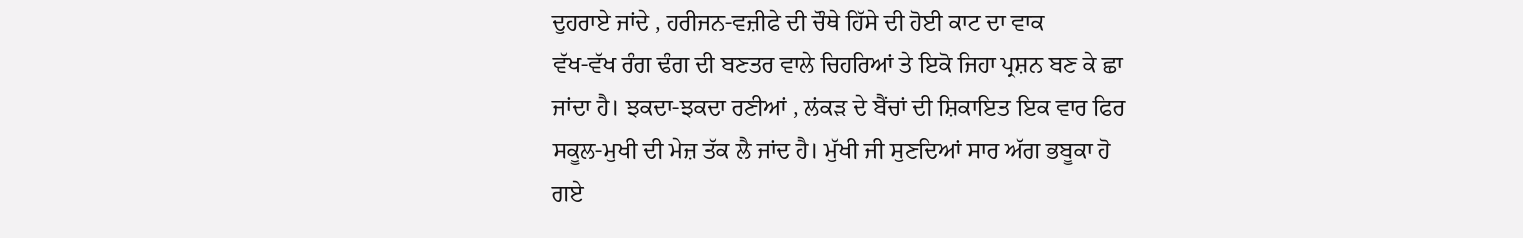ਦੁਹਰਾਏ ਜਾਂਦੇ , ਹਰੀਜਨ-ਵਜ਼ੀਫੇ ਦੀ ਚੌਥੇ ਹਿੱਸੇ ਦੀ ਹੋਈ ਕਾਟ ਦਾ ਵਾਕ
ਵੱਖ-ਵੱਖ ਰੰਗ ਢੰਗ ਦੀ ਬਣਤਰ ਵਾਲੇ ਚਿਹਰਿਆਂ ਤੇ ਇਕੋ ਜਿਹਾ ਪ੍ਰਸ਼ਨ ਬਣ ਕੇ ਛਾ
ਜਾਂਦਾ ਹੈ। ਝਕਦਾ-ਝਕਦਾ ਰਣੀਆਂ , ਲਂਕੜ ਦੇ ਬੈਂਚਾਂ ਦੀ ਸ਼ਿਕਾਇਤ ਇਕ ਵਾਰ ਫਿਰ
ਸਕੂਲ-ਮੁਖੀ ਦੀ ਮੇਜ਼ ਤੱਕ ਲੈ ਜਾਂਦ ਹੈ। ਮੁੱਖੀ ਜੀ ਸੁਣਦਿਆਂ ਸਾਰ ਅੱਗ ਭਬੂਕਾ ਹੋ
ਗਏ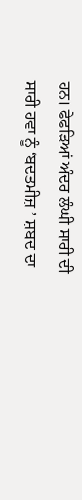ਹਨ। ਫੇਫੜਿਆਂ ਅੰਦਰ ਲੰਘੀ ਸਾਰੀ ਦੀ ਸਾਰੀ ਹਵਾ ਨੂੰ ‘ਬਦਤਮੀਜ਼ ’ ਸ਼ਬਦ ਦਾ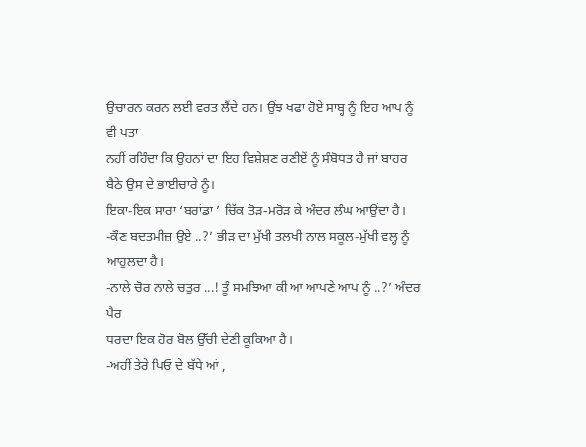ਉਚਾਰਨ ਕਰਨ ਲਈ ਵਰਤ ਲੈਂਦੇ ਹਨ। ਉਂਝ ਖਫਾ ਹੋਏ ਸਾਬ੍ਹ ਨੂੰ ਇਹ ਆਪ ਨੂੰ ਵੀ ਪਤਾ
ਨਹੀਂ ਰਹਿੰਦਾ ਕਿ ਉਹਨਾਂ ਦਾ ਇਹ ਵਿਸ਼ੇਸ਼ਣ ਰਣੀਏਂ ਨੂੰ ਸੰਬੋਧਤ ਹੈ ਜਾਂ ਬਾਹਰ
ਬੈਠੇ ਉਸ ਦੇ ਭਾਈਚਾਰੇ ਨੂੰ।
ਇਕਾ-ਇਕ ਸਾਰਾ ‘ਬਰਾਂਡਾ ’ ਚਿੱਕ ਤੋੜ-ਮਰੋੜ ਕੇ ਅੰਦਰ ਲੰਘ ਆਉਂਦਾ ਹੈ।
-ਕੌਣ ਬਦਤਮੀਜ਼ ਉਏ ..?’ ਭੀੜ ਦਾ ਮੁੱਖੀ ਤਲਖੀ ਨਾਲ ਸਕੂਲ-ਮੁੱਖੀ ਵਲ੍ਹ ਨੂੰ
ਆਹੁਲਦਾ ਹੈ।
-ਨਾਲੇ ਚੋਰ ਨਾਲੇ ਚਤੁਰ ...! ਤੂੰ ਸਮਝਿਆ ਕੀ ਆ ਆਪਣੇ ਆਪ ਨੂੰ ..?’ ਅੰਦਰ ਪੈਰ
ਧਰਦਾ ਇਕ ਹੋਰ ਬੋਲ ਉੱਚੀ ਦੇਣੀ ਕੂਕਿਆ ਹੈ।
-ਅਹੀਂ ਤੇਰੇ ਪਿਓ ਦੇ ਬੱਧੇ ਆਂ ,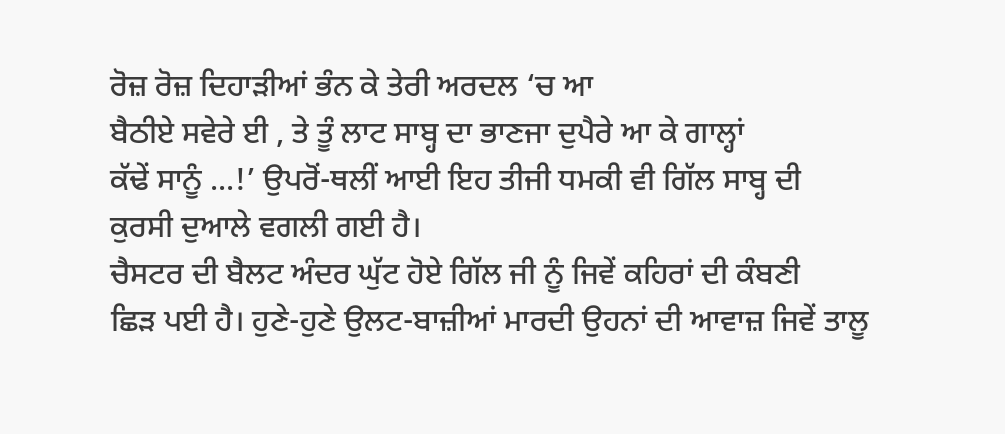ਰੋਜ਼ ਰੋਜ਼ ਦਿਹਾੜੀਆਂ ਭੰਨ ਕੇ ਤੇਰੀ ਅਰਦਲ ‘ਚ ਆ
ਬੈਠੀਏ ਸਵੇਰੇ ਈ , ਤੇ ਤੂੰ ਲਾਟ ਸਾਬ੍ਹ ਦਾ ਭਾਣਜਾ ਦੁਪੈਰੇ ਆ ਕੇ ਗਾਲ੍ਹਾਂ
ਕੱਢੇਂ ਸਾਨੂੰ ...!’ ਉਪਰੋਂ-ਥਲੀਂ ਆਈ ਇਹ ਤੀਜੀ ਧਮਕੀ ਵੀ ਗਿੱਲ ਸਾਬ੍ਹ ਦੀ
ਕੁਰਸੀ ਦੁਆਲੇ ਵਗਲੀ ਗਈ ਹੈ।
ਚੈਸਟਰ ਦੀ ਬੈਲਟ ਅੰਦਰ ਘੁੱਟ ਹੋਏ ਗਿੱਲ ਜੀ ਨੂੰ ਜਿਵੇਂ ਕਹਿਰਾਂ ਦੀ ਕੰਬਣੀ
ਛਿੜ ਪਈ ਹੈ। ਹੁਣੇ-ਹੁਣੇ ਉਲਟ-ਬਾਜ਼ੀਆਂ ਮਾਰਦੀ ਉਹਨਾਂ ਦੀ ਆਵਾਜ਼ ਜਿਵੇਂ ਤਾਲੂ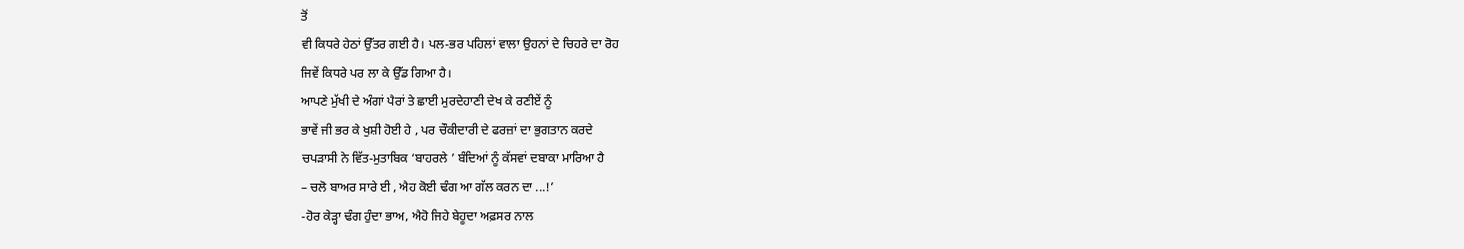ਤੋਂ
ਵੀ ਕਿਧਰੇ ਹੇਠਾਂ ਉੱਤਰ ਗਈ ਹੈ। ਪਲ-ਭਰ ਪਹਿਲਾਂ ਵਾਲਾ ਉਹਨਾਂ ਦੇ ਚਿਹਰੇ ਦਾ ਰੋਹ
ਜਿਵੇਂ ਕਿਧਰੇ ਪਰ ਲਾ ਕੇ ਉੱਡ ਗਿਆ ਹੈ।
ਆਪਣੇ ਮੁੱਖੀ ਦੇ ਅੰਗਾਂ ਪੈਰਾਂ ਤੇ ਛਾਈ ਮੁਰਦੇਹਾਣੀ ਦੇਖ ਕੇ ਰਣੀਏਂ ਨੂੰ
ਭਾਵੇਂ ਜੀ ਭਰ ਕੇ ਖੁਸ਼ੀ ਹੋਈ ਹੇ , ਪਰ ਚੌਕੀਦਾਰੀ ਦੇ ਫਰਜ਼ਾਂ ਦਾ ਭੁਗਤਾਨ ਕਰਦੇ
ਚਪੜਾਸੀ ਨੇ ਵਿੱਤ-ਮੁਤਾਬਿਕ ‘ਬਾਹਰਲੇ ’ ਬੰਦਿਆਂ ਨੂੰ ਕੱਸਵਾਂ ਦਬਾਕਾ ਮਾਰਿਆ ਹੈ
– ਚਲੋ ਬਾਅਰ ਸਾਰੇ ਈ , ਐਹ ਕੋਈ ਢੰਗ ਆ ਗੱਲ ਕਰਨ ਦਾ ...!’
-ਹੋਰ ਕੇੜ੍ਹਾ ਢੰਗ ਹੁੰਦਾ ਭਾਅ, ਐਹੋ ਜਿਹੇ ਬੇਹੂਦਾ ਅਫ਼ਸਰ ਨਾਲ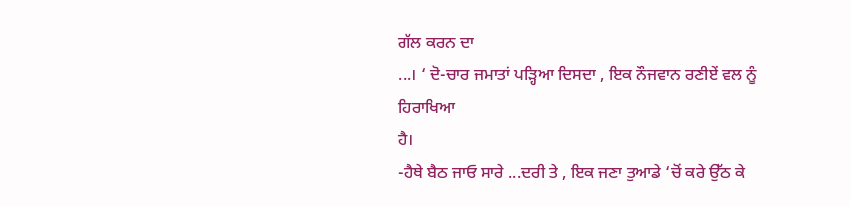ਗੱਲ ਕਰਨ ਦਾ
...। ‘ ਦੋ-ਚਾਰ ਜਮਾਤਾਂ ਪੜ੍ਹਿਆ ਦਿਸਦਾ , ਇਕ ਨੌਜਵਾਨ ਰਣੀਏਂ ਵਲ ਨੂੰ ਹਿਰਾਖਿਆ
ਹੈ।
-ਹੈਥੇ ਬੈਠ ਜਾਓ ਸਾਰੇ ...ਦਰੀ ਤੇ , ਇਕ ਜਣਾ ਤੁਆਡੇ ‘ਚੋਂ ਕਰੇ ਉੱਠ ਕੇ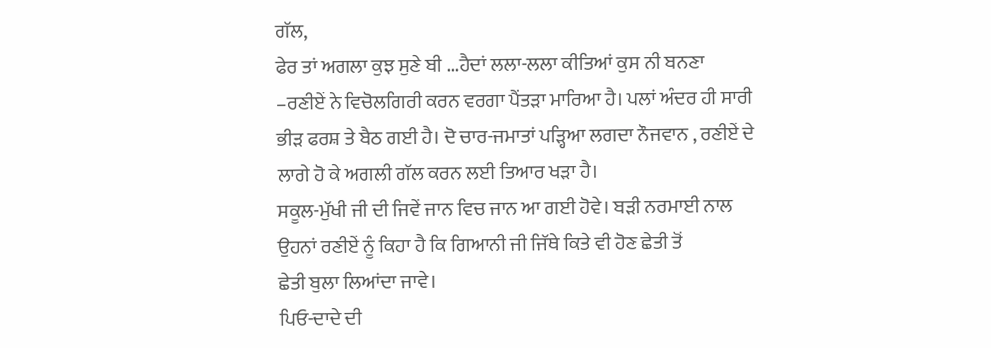ਗੱਲ,
ਫੇਰ ਤਾਂ ਅਗਲਾ ਕੁਝ ਸੁਣੇ ਬੀ ...ਹੈਦਾਂ ਲਲਾ-ਲਲਾ ਕੀਤਿਆਂ ਕੁਸ ਨੀ ਬਨਣਾ
–ਰਣੀਏਂ ਨੇ ਵਿਚੋਲਗਿਰੀ ਕਰਨ ਵਰਗਾ ਪੈਂਤੜਾ ਮਾਰਿਆ ਹੈ। ਪਲਾਂ ਅੰਦਰ ਹੀ ਸਾਰੀ
ਭੀੜ ਫਰਸ਼ ਤੇ ਬੈਠ ਗਈ ਹੈ। ਦੋ ਚਾਰ-ਜਮਾਤਾਂ ਪੜ੍ਹਿਆ ਲਗਦਾ ਨੌਜਵਾਨ , ਰਣੀਏਂ ਦੇ
ਲਾਗੇ ਹੋ ਕੇ ਅਗਲੀ ਗੱਲ ਕਰਨ ਲਈ ਤਿਆਰ ਖੜਾ ਹੈ।
ਸਕੂਲ-ਮੁੱਖੀ ਜੀ ਦੀ ਜਿਵੇਂ ਜਾਨ ਵਿਚ ਜਾਨ ਆ ਗਈ ਹੋਵੇ। ਬੜੀ ਨਰਮਾਈ ਨਾਲ
ਉਹਨਾਂ ਰਣੀਏਂ ਨੂੰ ਕਿਹਾ ਹੈ ਕਿ ਗਿਆਨੀ ਜੀ ਜਿੱਥੇ ਕਿਤੇ ਵੀ ਹੋਣ ਛੇਤੀ ਤੋਂ
ਛੇਤੀ ਬੁਲਾ ਲਿਆਂਦਾ ਜਾਵੇ।
ਪਿਓ-ਦਾਦੇ ਦੀ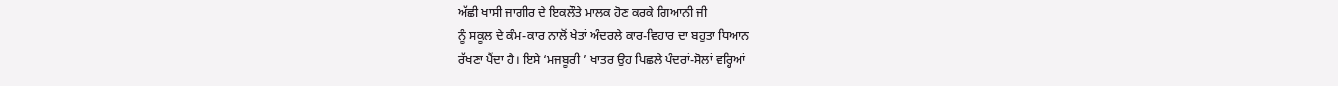ਅੱਛੀ ਖਾਸੀ ਜਾਗੀਰ ਦੇ ਇਕਲੌਤੇ ਮਾਲਕ ਹੋਣ ਕਰਕੇ ਗਿਆਨੀ ਜੀ
ਨੂੰ ਸਕੂਲ ਦੇ ਕੰਮ-ਕਾਰ ਨਾਲੋਂ ਖੇਤਾਂ ਅੰਦਰਲੇ ਕਾਰ-ਵਿਹਾਰ ਦਾ ਬਹੁਤਾ ਧਿਆਨ
ਰੱਖਣਾ ਪੈਂਦਾ ਹੈ। ਇਸੇ ‘ਮਜਬੂਰੀ ’ ਖਾਤਰ ਉਹ ਪਿਛਲੇ ਪੰਦਰਾਂ-ਸੋਲਾਂ ਵਰ੍ਹਿਆਂ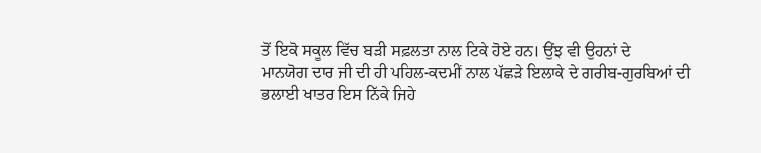ਤੋਂ ਇਕੋ ਸਕੂਲ ਵਿੱਚ ਬੜੀ ਸਫ਼ਲਤਾ ਨਾਲ ਟਿਕੇ ਹੋਏ ਹਨ। ਉਂਝ ਵੀ ਉਹਨਾਂ ਦੇ
ਮਾਨਯੋਗ ਦਾਰ ਜੀ ਦੀ ਹੀ ਪਹਿਲ-ਕਦਮੀਂ ਨਾਲ ਪੱਛੜੇ ਇਲਾਕੇ ਦੇ ਗਰੀਬ-ਗੁਰਬਿਆਂ ਦੀ
ਭਲਾਈ ਖਾਤਰ ਇਸ ਨਿੱਕੇ ਜਿਹੇ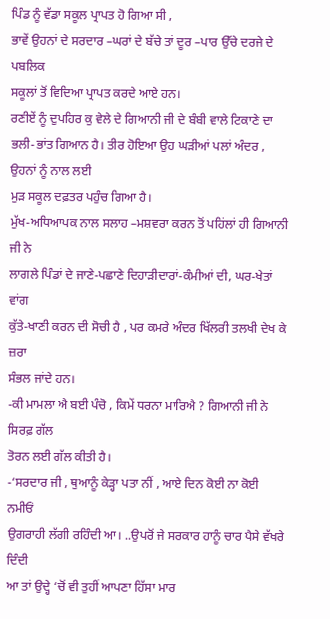ਪਿੰਡ ਨੂੰ ਵੱਡਾ ਸਕੂਲ ਪ੍ਰਾਪਤ ਹੋ ਗਿਆ ਸੀ ,
ਭਾਵੇਂ ਉਹਨਾਂ ਦੇ ਸਰਦਾਰ –ਘਰਾਂ ਦੇ ਬੱਚੇ ਤਾਂ ਦੂਰ –ਪਾਰ ਉੱਚੇ ਦਰਜੇ ਦੇ ਪਬਲਿਕ
ਸਕੂਲਾਂ ਤੋਂ ਵਿਦਿਆ ਪ੍ਰਾਪਤ ਕਰਦੇ ਆਏ ਹਨ।
ਰਣੀਏਂ ਨੂੰ ਦੁਪਹਿਰ ਕੁ ਵੇਲੇ ਦੇ ਗਿਆਨੀ ਜੀ ਦੇ ਬੰਬੀ ਵਾਲੇ ਟਿਕਾਣੇ ਦਾ
ਭਲੀ-ਭਾਂਤ ਗਿਆਨ ਹੈ। ਤੀਰ ਹੋਇਆ ਉਹ ਘੜੀਆਂ ਪਲਾਂ ਅੰਦਰ , ਉਹਨਾਂ ਨੂੰ ਨਾਲ ਲਈ
ਮੁੜ ਸਕੂਲ ਦਫ਼ਤਰ ਪਹੁੰਚ ਗਿਆ ਹੈ।
ਮੁੱਖ-ਅਧਿਆਪਕ ਨਾਲ ਸਲਾਹ –ਮਸ਼ਵਰਾ ਕਰਨ ਤੋਂ ਪਹਿਂਲਾਂ ਹੀ ਗਿਆਨੀ ਜੀ ਨੇ
ਲਾਗਲੇ ਪਿੰਡਾਂ ਦੇ ਜਾਣੇ-ਪਛਾਣੇ ਦਿਹਾੜੀਦਾਰਾਂ-ਕੰਮੀਆਂ ਦੀ, ਘਰ-ਖੇਤਾਂ ਵਾਂਗ
ਕੁੱਤੇ-ਖਾਣੀ ਕਰਨ ਦੀ ਸੋਚੀ ਹੈ , ਪਰ ਕਮਰੇ ਅੰਦਰ ਖਿੱਲਰੀ ਤਲਖੀ ਦੇਖ ਕੇ ਜ਼ਰਾ
ਸੰਭਲ ਜਾਂਦੇ ਹਨ।
-ਕੀ ਮਾਮਲਾ ਐ ਬਈ ਪੰਚੋ , ਕਿਮੇਂ ਧਰਨਾ ਮਾਰਿਐ ? ਗਿਆਨੀ ਜੀ ਨੇ ਸਿਰਫ਼ ਗੱਲ
ਤੋਰਨ ਲਈ ਗੱਲ ਕੀਤੀ ਹੈ।
-‘ਸਰਦਾਰ ਜੀ , ਥੁਆਨੂੰ ਕੇੜ੍ਹਾ ਪਤਾ ਨੀਂ , ਆਏ ਦਿਨ ਕੋਈ ਨਾ ਕੋਈ ਨਮੀਓਂ
ਉਗਰਾਹੀ ਲੱਗੀ ਰਹਿੰਦੀ ਆ। ..ਉਪਰੋਂ ਜੇ ਸਰਕਾਰ ਹਾਨੂੰ ਚਾਰ ਪੈਸੇ ਵੱਖਰੇ ਦਿੰਦੀ
ਆ ਤਾਂ ਉਦ੍ਹੇ ‘ਚੋਂ ਵੀ ਤੁਹੀਂ ਆਪਣਾ ਹਿੱਸਾ ਮਾਰ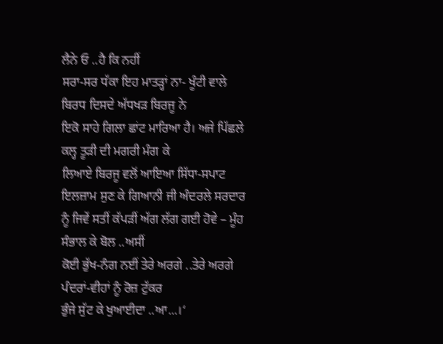ਲੈਨੇ ਓ ..ਹੈ ਕਿ ਨਹੀਂ
ਸਰਾ-ਸਰ ਧੱਕਾ ਇਹ ਮਾਤੜ੍ਹਾਂ ਨਾ- ਖੂੰਟੀ ਵਾਲੇ ਬਿਰਧ ਦਿਸਦੇ ਅੱਧਖੜ ਬਿਰਜੂ ਨੇ
ਇਕੋ ਸਾਹੇ ਗਿਲਾ ਛਾਂਟ ਮਾਰਿਆ ਹੈ। ਅਜੇ ਪਿੱਛਲੇ ਕਲ੍ਹ ਤੂੜੀ ਦੀ ਮਗਰੀ ਮੰਗ ਕੇ
ਲਿਆਏ ਬਿਰਜੂ ਵਲੋਂ ਆਇਆ ਸਿੱਧਾ-ਸਪਾਟ ਇਲਜ਼ਾਮ ਸੁਣ ਕੇ ਗਿਆਨੀ ਜੀ ਅੰਦਰਲੇ ਸਰਦਾਰ
ਨੂੰ ਜਿਵੇਂ ਸਤੀਂ ਕੱਪੜੀਂ ਅੱਗ ਲੱਗ ਗਈ ਹੋਵੇ – ਮੂੰਹ ਸੰਭਾਲ ਕੇ ਬੋਲ ..ਅਸੀਂ
ਕੋਈ ਭੁੱਖ-ਨੰਗ ਨਈਂ ਤੇਰੇ ਅਰਗੇ ..ਤੇਰੇ ਅਰਗੇ ਪੰਦਰਾਂ-ਵੀਹਾਂ ਨੂੰ ਰੋਜ਼ ਟੁੱਕਰ
ਭੁੰਜੇ ਸੁੱਟ ਕੇ ਖੁਆਈਦਾ ..ਆ...।‘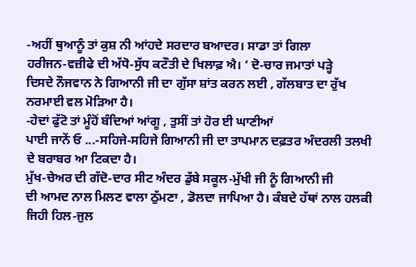-ਅਹੀਂ ਥੁਆਨੂੰ ਤਾਂ ਕੁਸ਼ ਨੀ ਆਂਹਦੇ ਸਰਦਾਰ ਬਆਦਰ। ਸਾਡਾ ਤਾਂ ਗਿਲਾ
ਹਰੀਜਨ-ਵਜ਼ੀਫੇ ਦੀ ਅੱਧੋ-ਸੁੱਧ ਕਟੌਤੀ ਦੇ ਖਿਲਾਫ਼ ਐ। ‘ ਦੋ-ਚਾਰ ਜਮਾਤਾਂ ਪੜ੍ਹੇ
ਦਿਸਦੇ ਨੌਜਵਾਨ ਨੇ ਗਿਆਨੀ ਜੀ ਦਾ ਗੁੱਸਾ ਸ਼ਾਂਤ ਕਰਨ ਲਈ , ਗੱਲਬਾਤ ਦਾ ਰੁੱਖ
ਨਰਮਾਈ ਵਲ ਮੋੜਿਆ ਹੈ।
-ਹੇਦਾਂ ਫੁੱਟੋ ਤਾਂ ਮੂੰਹੋਂ ਬੰਦਿਆਂ ਆਂਗੂ , ਤੁਸੀਂ ਤਾਂ ਹੋਰ ਈ ਘਾਣੀਆਂ
ਪਾਈ ਜਾਨੇਂ ਓ ...-ਸਹਿਜੇ-ਸਹਿਜੇ ਗਿਆਨੀ ਜੀ ਦਾ ਤਾਪਮਾਨ ਦਫ਼ਤਰ ਅੰਦਰਲੀ ਤਲਖੀ
ਦੇ ਬਰਾਬਰ ਆ ਟਿਕਦਾ ਹੈ।
ਮੁੱਖ-ਚੇਅਰ ਦੀ ਗੱਦੋ-ਦਾਰ ਸੀਟ ਅੰਦਰ ਡੁੱਬੇ ਸਕੂਲ-ਮੁੱਖੀ ਜੀ ਨੂੰ ਗਿਆਨੀ ਜੀ
ਦੀ ਆਮਦ ਨਾਲ ਮਿਲਣ ਵਾਲਾ ਠੁੱਮਣਾ , ਡੋਲਦਾ ਜਾਪਿਆ ਹੈ। ਕੰਬਦੇ ਹੱਥਾਂ ਨਾਲ ਹਲਕੀ
ਜਿਹੀ ਹਿਲ-ਜੁਲ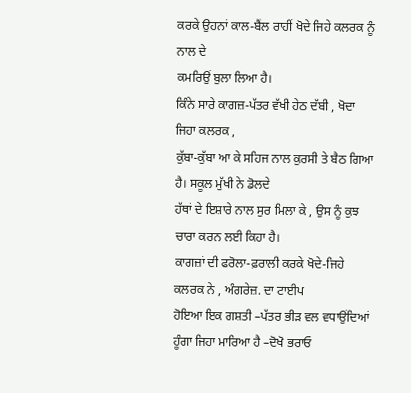ਕਰਕੇ ਉਹਨਾਂ ਕਾਲ-ਬੈਂਲ ਰਾਹੀਂ ਖੋਦੇ ਜਿਹੇ ਕਲਰਕ ਨੂੰ ਨਾਲ ਦੇ
ਕਮਰਿਉਂ ਬੁਲਾ ਲਿਆ ਹੈ।
ਕਿੰਨੇ ਸਾਰੇ ਕਾਗਜ਼-ਪੱਤਰ ਵੱਖੀ ਹੇਠ ਦੱਬੀ , ਖੋਦਾ ਜਿਹਾ ਕਲਰਕ ,
ਕੁੱਬਾ-ਕੁੱਬਾ ਆ ਕੇ ਸਹਿਜ ਨਾਲ ਕੁਰਸੀ ਤੇ ਬੈਠ ਗਿਆ ਹੈ। ਸਕੂਲ ਮੁੱਖੀ ਨੇ ਡੋਲਦੇ
ਹੱਥਾਂ ਦੇ ਇਸ਼ਾਰੇ ਨਾਲ ਸੁਰ ਮਿਲਾ ਕੇ , ਉਸ ਨੂੰ ਕੁਝ ਚਾਰਾ ਕਰਨ ਲਈ ਕਿਹਾ ਹੈ।
ਕਾਗਜ਼ਾਂ ਦੀ ਫਰੋਲਾ-ਫ਼ਰਾਲੀ ਕਰਕੇ ਖੋਦੇ-ਜਿਹੇ ਕਲਰਕ ਨੇ , ਅੰਗਰੇਜ਼. ਦਾ ਟਾਈਪ
ਹੋਇਆ ਇਕ ਗਸ਼ਤੀ –ਪੱਤਰ ਭੀੜ ਵਲ ਵਧਾਉਂਦਿਆਂ ਹੂੰਗਾ ਜਿਹਾ ਮਾਰਿਆ ਹੈ –ਦੋਖੋ ਭਰਾਓ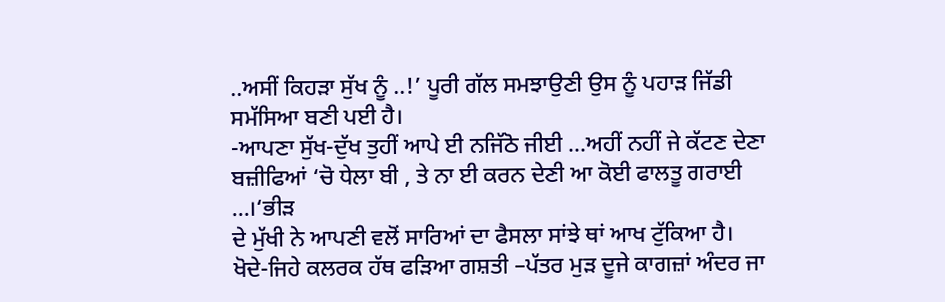..ਅਸੀਂ ਕਿਹੜਾ ਸੁੱਖ ਨੂੰ ..!’ ਪੂਰੀ ਗੱਲ ਸਮਝਾਉਣੀ ਉਸ ਨੂੰ ਪਹਾੜ ਜਿੱਡੀ
ਸਮੱਸਿਆ ਬਣੀ ਪਈ ਹੈ।
-ਆਪਣਾ ਸੁੱਖ-ਦੁੱਖ ਤੁਹੀਂ ਆਪੇ ਈ ਨਜਿੱਠੋ ਜੀਈ ...ਅਹੀਂ ਨਹੀਂ ਜੇ ਕੱਟਣ ਦੇਣਾ
ਬਜ਼ੀਫਿਆਂ ‘ਚੋ ਧੇਲਾ ਬੀ , ਤੇ ਨਾ ਈ ਕਰਨ ਦੇਣੀ ਆ ਕੋਈ ਫਾਲਤੂ ਗਰਾਈ ...।‘ਭੀੜ
ਦੇ ਮੁੱਖੀ ਨੇ ਆਪਣੀ ਵਲੋਂ ਸਾਰਿਆਂ ਦਾ ਫੈਸਲਾ ਸਾਂਝੇ ਥਾਂ ਆਖ ਟੁੱਕਿਆ ਹੈ।
ਖੋਦੇ-ਜਿਹੇ ਕਲਰਕ ਹੱਥ ਫੜਿਆ ਗਸ਼ਤੀ –ਪੱਤਰ ਮੁੜ ਦੂਜੇ ਕਾਗਜ਼ਾਂ ਅੰਦਰ ਜਾ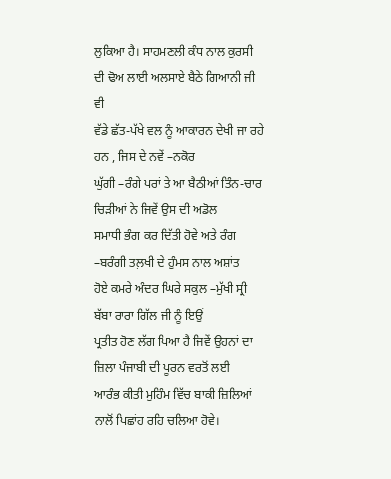ਲੁਕਿਆ ਹੈ। ਸਾਹਮਣਲੀ ਕੰਧ ਨਾਲ ਕੁਰਸੀ ਦੀ ਢੋਅ ਲਾਈ ਅਲਸਾਏ ਬੈਠੇ ਗਿਆਨੀ ਜੀ ਵੀ
ਵੱਡੇ ਛੱਤ-ਪੱਖੇ ਵਲ ਨੂੰ ਆਕਾਰਨ ਦੇਖੀ ਜਾ ਰਹੇ ਹਨ , ਜਿਸ ਦੇ ਨਵੇਂ –ਨਕੋਰ
ਘੁੱਗੀ –ਰੰਗੇ ਪਰਾਂ ਤੇ ਆ ਬੈਠੀਆਂ ਤਿੰਨ-ਚਾਰ ਚਿੜੀਆਂ ਨੇ ਜਿਵੇਂ ਉਸ ਦੀ ਅਡੋਲ
ਸਮਾਧੀ ਭੰਗ ਕਰ ਦਿੱਤੀ ਹੋਵੇ ਅਤੇ ਰੰਗ –ਬਰੰਗੀ ਤਲ਼ਖੀ ਦੇ ਹੁੰਮਸ ਨਾਲ ਅਸ਼ਾਂਤ
ਹੋਏ ਕਮਰੇ ਅੰਦਰ ਘਿਰੇ ਸਕੁਲ –ਮੁੱਖੀ ਸ੍ਰੀ ਬੱਬਾ ਰਾਰਾ ਗਿੱਲ ਜੀ ਨੂੰ ਇਉਂ
ਪ੍ਰਤੀਤ ਹੋਣ ਲੱਗ ਪਿਆ ਹੈ ਜਿਵੇਂ ਉਹਨਾਂ ਦਾ ਜ਼ਿਲਾ ਪੰਜਾਬੀ ਦੀ ਪੂਰਨ ਵਰਤੋਂ ਲਈ
ਆਰੰਭ ਕੀਤੀ ਮੁਹਿੰਮ ਵਿੱਚ ਬਾਕੀ ਜ਼ਿਲਿਆਂ ਨਾਲੋਂ ਪਿਛਾਂਹ ਰਹਿ ਚਲਿਆ ਹੋਵੇ।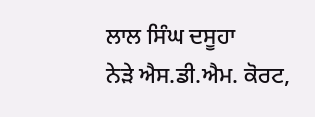ਲਾਲ ਸਿੰਘ ਦਸੂਹਾ
ਨੇੜੇ ਐਸ.ਡੀ.ਐਮ. ਕੋਰਟ,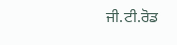ਜੀ.ਟੀ.ਰੋਡ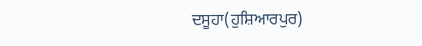ਦਸੂਹਾ(ਹੁਸ਼ਿਆਰਪੁਰ)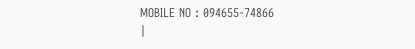MOBILE NO : 094655-74866
|